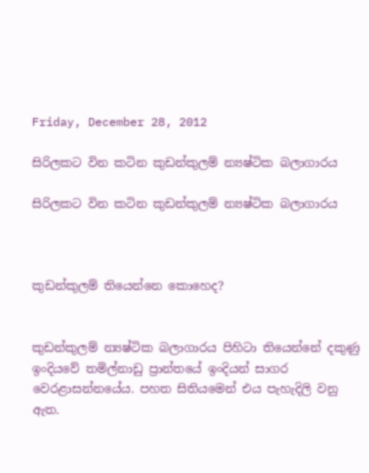Friday, December 28, 2012

සිරිලකට වින කටින කුඩන්කුලම් න්‍යෂ්ටික බලාගාරය

සිරිලකට වින කටින කුඩන්කුලම් න්‍යෂ්ටික බලාගාරය



කුඩන්කුලම් තියෙන්නෙ කොහෙද?


කුඩන්කුලම් න්‍යෂ්ටික බලාගාරය පිහිටා තියෙන්නේ දකුණු ඉංදියවේ තමිල්නාඩු ප්‍රාන්තයේ ඉංදියන් සාගර වෙරළාසන්නයේය. පහත සිතියමෙන් එය පැහැදිලි වනු ඇත.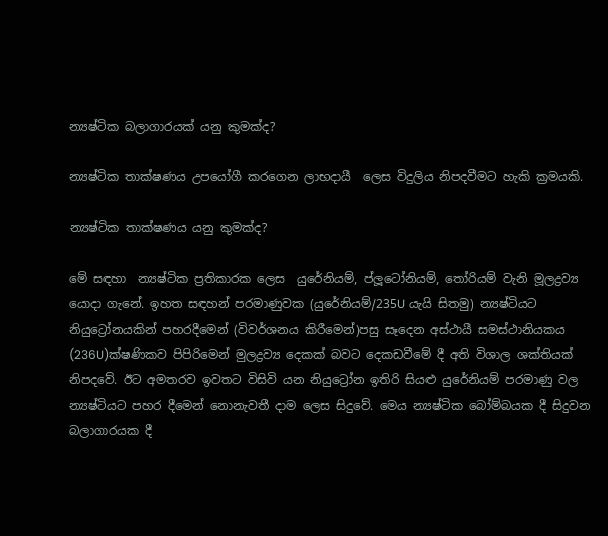න්‍යෂ්ටික බලාගාරයක් යනු කුමක්ද?

න්‍යෂ්ටික තාක්ෂණය උපයෝගී කරගෙන ලාභදායී  ලෙස විදුලිය නිපදවීමට හැකි ක්‍රමයකි.

න්‍යෂ්ටික තාක්ෂණය යනු කුමක්ද?

මේ සඳහා  න්‍යෂ්ටික ප්‍රතිකාරක ලෙස  යුරේනියම්, ප්ලූටෝනියම්, තෝරියම් වැනි මූලද්‍රව්‍ය යොදා ගැනේ. ඉහත සඳහන් පරමාණුවක (යුරේනියම්/235U යැයි සිතමු) න්‍යෂ්ටියට නියුට්‍රෝනයකින් පහරදීමෙන් (විවර්ශනය කිරීමෙන්)පසු සෑදෙන අස්ථායී සමස්ථානියකය  (236U)ක්ෂණිකව පිපිරිමෙන් මුලද්‍රව්‍ය දෙකක් බවට දෙකඩවීමේ දී අති විශාල ශක්තියක් නිපදවේ. ඊට අමතරව ඉවතට විසිවි යන නියුට්‍රෝන ඉතිරි සියළු යුරේනියම් පරමාණු වල න්‍යෂ්ටියට පහර දීමෙන් නොනැවතී දාම ලෙස සිදුවේ. මෙය න්‍යෂ්ටික බෝම්බයක දී සිදුවන බලාගාරයක දී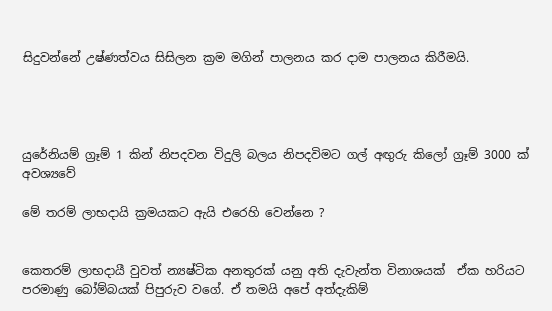සිදුවන්නේ උෂ්ණත්වය සිසිලන ක්‍රම මගින් පාලනය කර දාම පාලනය කිරීමයි.




යුරේනියම් ග්‍රෑම් 1 කින් නිපදවන විදුලි බලය නිපදවිමට ගල් අඟුරු කිලෝ ග්‍රෑම් 3000 ක් අවශ්‍යවේ

මේ තරම් ලාභදායි ක්‍රමයකට ඇයි එරෙහි වෙන්නෙ ?


කෙතරම් ලාභදායී වුවත් න්‍යෂ්ටික අනතුරක් යනු අති දැවැන්ත විනාශයක්  ඒක හරියට පරමාණු බෝම්බයක් පිපුරුව වගේ. ඒ තමයි අපේ අත්දැකිම්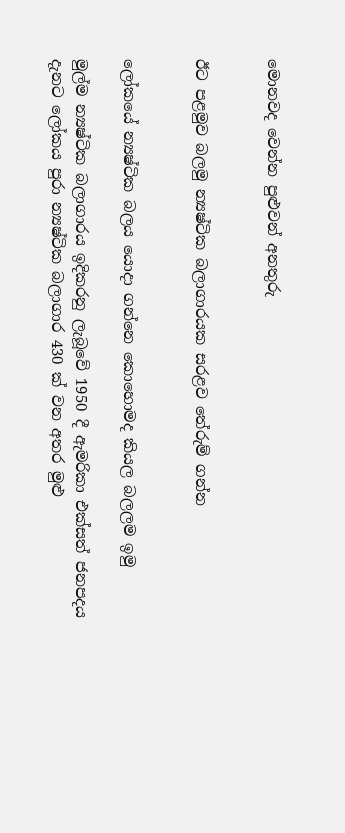මොනවද වෙන්න පුළුවන් අනතුරු


ඊට පළමුව බලමු න්‍යෂ්ටික බලාගාරයක සරළව තේරුම් ගන්න


ලෝකයේ න්‍යෂ්ටික බලය යොදා ගන්නෙ කොහොමද කියල බලලම ඉමු

මුල්ම න්‍යෂ්ටික බලාගාරය ඉදිකරනු ලැබූවේ 1950 දී ඇමරිකා එක්සත් ජනපදය
දැනට ලෝකය පුරා න්‍යෂ්ටික බලාගාර 430 ක් වන අතර මුළු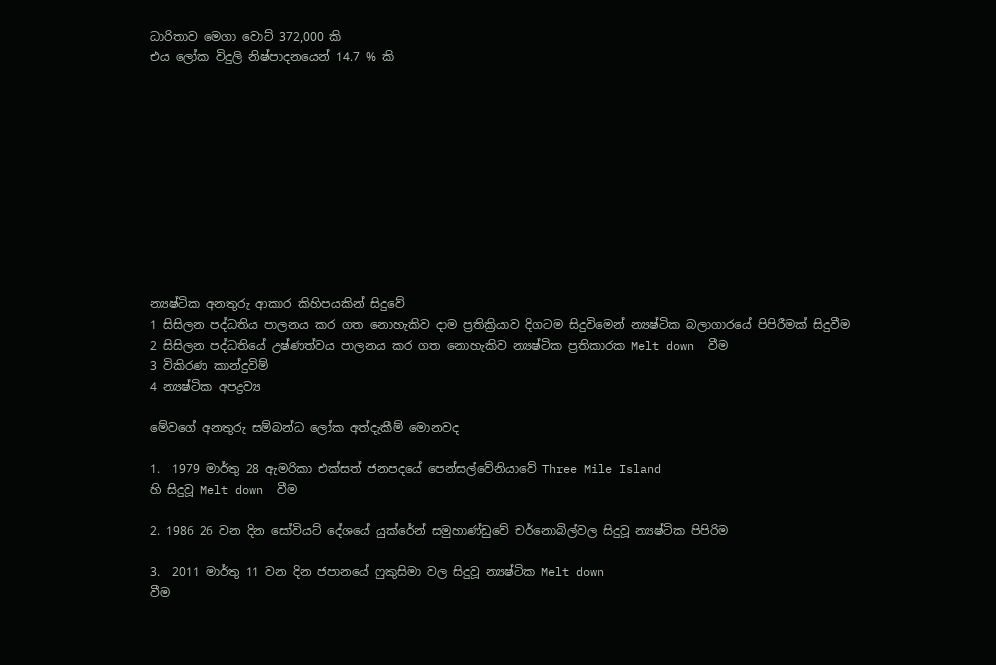ධාරිතාව මෙගා වොට් 372,000 කි
එය ලෝක විදුලි නිෂ්පාදනයෙන් 14.7 % කි











න්‍යෂ්ටික අනතුරු ආකාර කිහිපයකින් සිදුවේ
1 සිසිලන පද්ධතිය පාලනය කර ගත නොහැකිව දාම ප්‍රතික්‍රියාව දිගටම සිදුවිමෙන් න්‍යෂ්ටික බලාගාරයේ පිපිරීමක් සිදුවීම
2 සිසිලන පද්ධතියේ උෂ්ණත්වය පාලනය කර ගත නොහැකිව න්‍යෂ්ටික ප්‍රතිකාරක Melt down  වීම
3 විකිරණ කාන්දුවිම්
4 න්‍යෂ්ටික අපද්‍රව්‍ය

මේවගේ අනතුරු සම්බන්ධ ලෝක අත්දැකීම් මොනවද

1.  1979 මාර්තු 28 ඇමරිකා එක්සත් ජනපදයේ පෙන්සල්වේනියාවේ Three Mile Island
හි සිදුවූ Melt down  වීම

2. 1986 26 වන දින සෝවියට් දේශයේ යුක්රේන් සමුහාණ්ඩුවේ චර්නොබිල්වල සිදුවූ න්‍යෂ්ටික පිපිරිම

3.  2011 මාර්තු 11 වන දින ජපානයේ ෆුකුසිමා වල සිදුවූ න්‍යෂ්ටික Melt down
වීම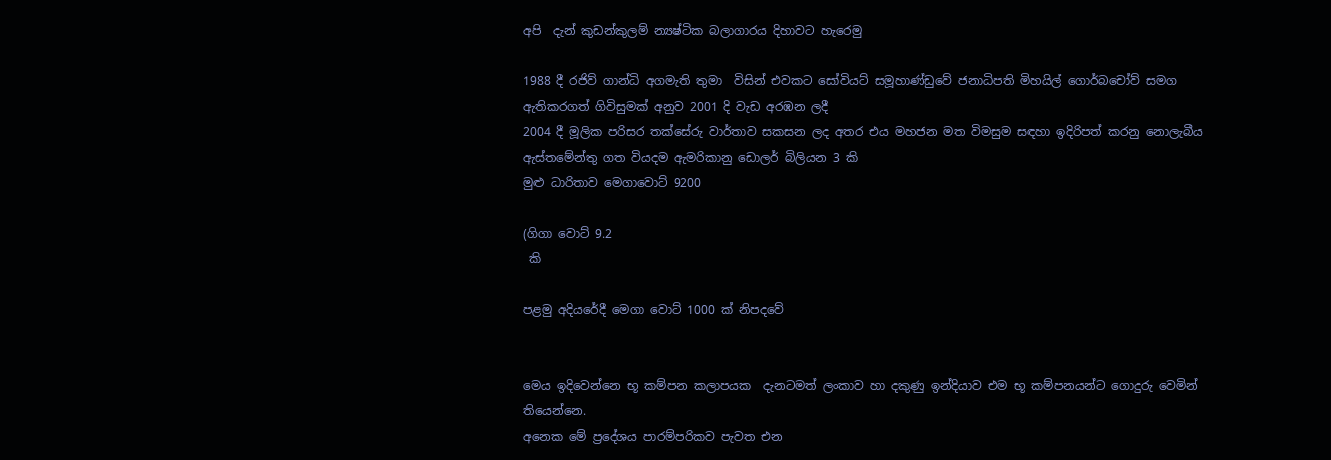අපි  දැන් කුඩන්කුලම් න්‍යෂ්ටික බලාගාරය දිහාවට හැරෙමු

1988 දී රජිව් ගාන්ධි අගමැති තුමා  විසින් එවකට සෝවියට් සමූහාණ්ඩුවේ ජනාධිපති මිහයිල් ගොර්බචෝව් සමග ඇතිකරගත් ගිවිසුමක් අනුව 2001 දි වැඩ අරඹන ලදී
2004 දී මූලික පරිසර තක්සේරු වාර්තාව සකසන ලද අතර එය මහජන මත විමසුම සඳහා ඉදිරිපත් කරනු නොලැබීය
ඇස්තමේන්තු ගත වියදම ඇමරිකානු ඩොලර් බිලියන 3 කි
මුළු ධාරිතාව මෙගාවොට් 9200

(ගිගා වොට් 9.2
 කි

පළමු අදියරේදී මෙගා වොට් 1000 ක් නිපදවේ


මෙය ඉදිවෙන්නෙ භූ කම්පන කලාපයක  දැනටමත් ලංකාව හා දකුණු ඉන්දියාව එම භූ කම්පනයන්ට ගොදුරු වෙමින් තියෙන්නෙ.
අනෙක මේ ප්‍රදේශය පාරම්පරිකව පැවත එන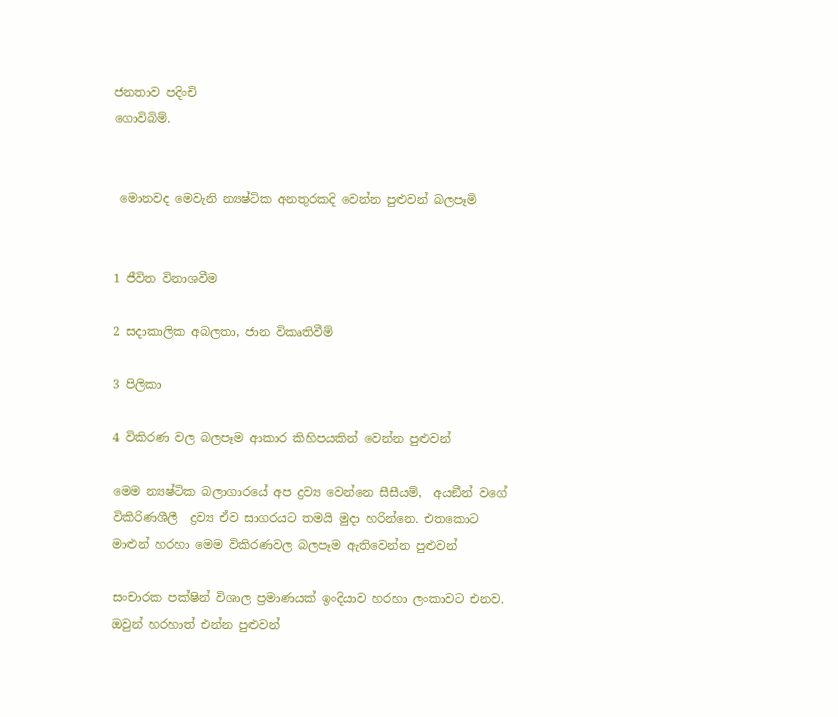ජනතාව පදිංචි
ගොවිබිම්.


 මොනවද මෙවැනි න්‍යෂ්ටික අනතුරකදි වෙන්න පුළුවන් බලපෑමි


1 ජීවිත විනාශවීම

2 සදාකාලික අබලතා, ජාන විකෘතිවීම්

3 පිලිකා

4 විකිරණ වල බලපෑම ආකාර කිහිපයකින් වෙන්න පුළුවන්

මෙම න්‍යෂ්ටික බලාගාරයේ අප ද්‍රව්‍ය වෙන්නෙ සීසීයම්,  අයඞීන් වගේ විකිරිණශීලී  ද්‍රව්‍ය ඒව සාගරයට තමයි මුදා හරින්නෙ. එතකොට මාළුන් හරහා මෙම විකිරණවල බලපෑම ඇතිවෙන්න පුළුවන්

සංචාරක පක්ෂින් විශාල ප්‍රමාණයක් ඉංදියාව හරහා ලංකාවට එනව. ඔවුන් හරහාත් එන්න පුළුවන්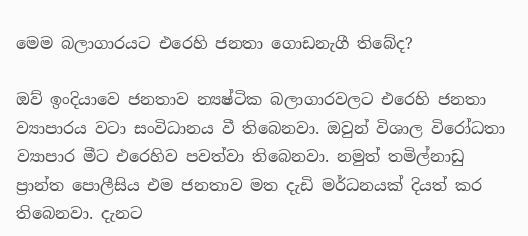මෙම බලාගාරයට එරෙහි ජනතා ගොඩනැගී තිබේද?

ඔව් ඉංදියාවෙ ජනතාව න්‍යෂ්ටික බලාගාරවලට එරෙහි ජනතා ව්‍යාපාරය වටා සංවිධානය වී තිබෙනවා. ඔවුන් විශාල විරෝධතා ව්‍යාපාර මීට එරෙහිව පවත්වා තිබෙනවා. නමුත් තමිල්නාඩු ප්‍රාන්ත පොලීසිය එම ජනතාව මත දැඩි මර්ධනයක් දියත් කර තිබෙනවා. දැනට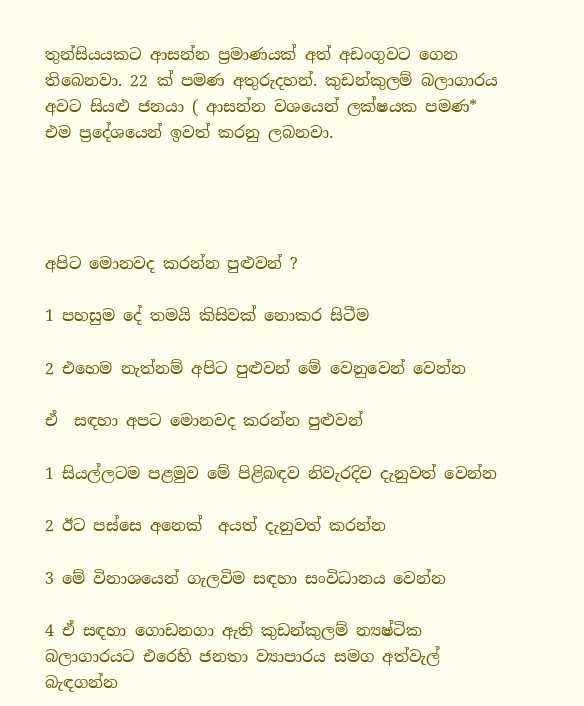තුන්සියයකට ආසන්න ප්‍රමාණයක් අත් අඩංගුවට ගෙන තිබෙනවා. 22 ක් පමණ අතුරුදහන්. කුඩන්කුලම් බලාගාරය අවට සියළු ජනයා ( ආසන්න වශයෙන් ලක්ෂයක පමණ* එම ප්‍රදේශයෙන් ඉවත් කරනු ලබනවා.




අපිට මොනවද කරන්න පුළුවන් ?

1 පහසුම දේ තමයි කිසිවක් නොකර සිටීම

2 එහෙම නැත්නම් අපිට පුළුවන් මේ වෙනුවෙන් වෙන්න

ඒ  සඳහා අපට මොනවද කරන්න පුළුවන්

1 සියල්ලටම පළමුව මේ පිළිබඳව නිවැරදිව දැනුවත් වෙන්න

2 ඊට පස්සෙ අනෙක්  අයත් දැනුවත් කරන්න

3 මේ විනාශයෙන් ගැලවිම සඳහා සංවිධානය වෙන්න

4 ඒ සඳහා ගොඩනගා ඇති කුඩන්කුලම් න්‍යෂ්ටික බලාගාරයට එරෙහි ජනතා ව්‍යාපාරය සමග අත්වැල් බැඳගන්න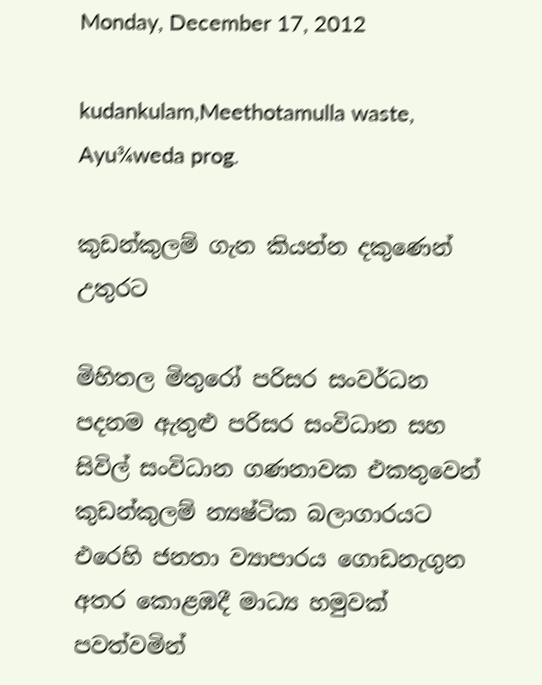Monday, December 17, 2012

kudankulam,Meethotamulla waste, Ayu¾weda prog.

කුඩන්කුලම් ගැන කියන්න දකුණෙන් උතුරට

මිහිතල මිතුරෝ පරිසර සංවර්ධන පදනම ඇතුළු පරිසර සංවිධාන සහ සිවිල් සංවිධාන ගණනාවක එකතුවෙන් කුඩන්කුලම් න්‍යෂ්ටික බලාගාරයට එරෙහි ජනතා ව්‍යාපාරය ගොඩනැගුන අතර කොළඹදී මාධ්‍ය හමුවක් පවත්වමින්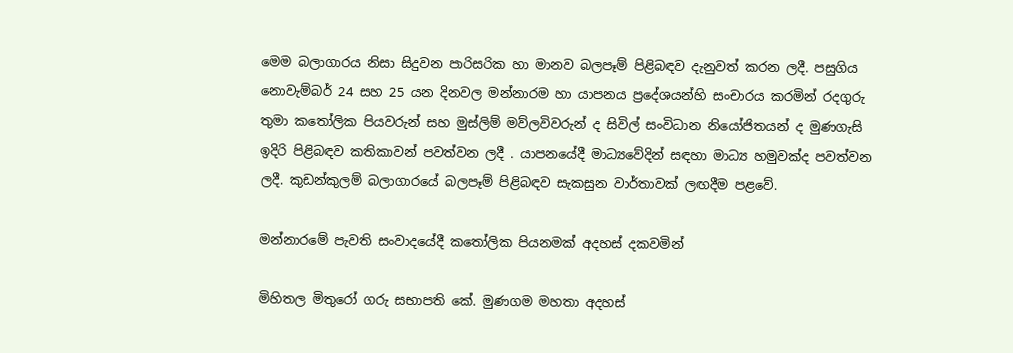මෙම බලාගාරය නිසා සිදුවන පාරිසරික හා මානව බලපෑම් පිළිබඳව දැනුවත් කරන ලදී. පසුගිය නොවැම්බර් 24 සහ 25 යන දිනවල මන්නාරම හා යාපනය ප්‍රදේශයන්හි සංචාරය කරමින් රදගුරු තුමා කතෝලික පියවරුන් සහ මුස්ලිම් මව්ලවිවරුන් ද සිවිල් සංවිධාන නියෝජිතයන් ද මුණගැසි ඉදිරි පිළිබඳව කතිකාවන් පවත්වන ලදී . යාපනයේදී මාධ්‍යවේදින් සඳහා මාධ්‍ය හමුවක්ද පවත්වන ලදී. කුඩන්කුලම් බලාගාරයේ බලපෑම් පිළිබඳව සැකසුන වාර්තාවක් ලඟදීම පළවේ.

මන්නාරමේ පැවති සංවාදයේදී කතෝලික පියනමක් අදහස් දකවමින්

මිහිතල මිතුරෝ ගරු සභාපති කේ. මුණගම මහතා අදහස්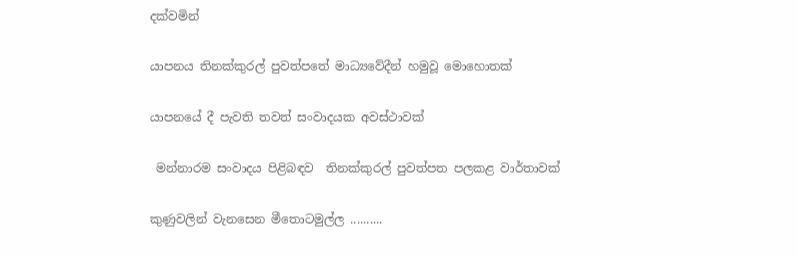දක්වමින්

යාපනය තිනක්කුරල් පුවත්පතේ මාධ්‍යවේදීන් හමුවූ මොහොතක්

යාපනයේ දී පැවති තවත් සංවාදයක අවස්ථාවක්

 මන්නාරම සංවාදය පිළිබඳව  තිනක්කුරල් පුවත්පත පලකළ වාර්තාවක්

කුණුවලින් වැනසෙන මීතොටමුල්ල ..........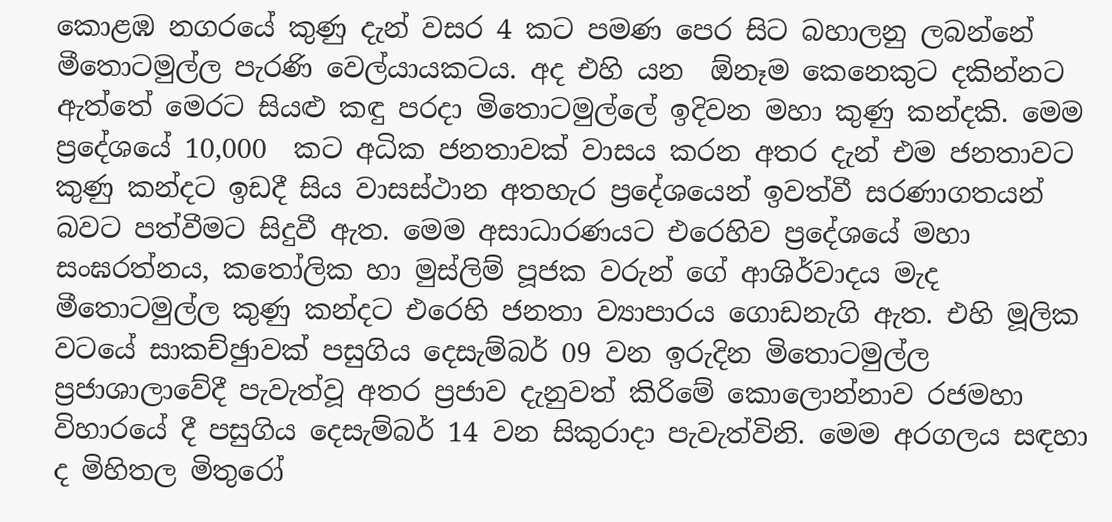කොළඹ නගරයේ කුණු දැන් වසර 4 කට පමණ පෙර සිට බහාලනු ලබන්නේ මීතොටමුල්ල පැරණි වෙල්යායකටය. අද එහි යන  ඕනෑම කෙනෙකුට දකින්නට ඇත්තේ මෙරට සියළු කඳු පරදා මිතොටමුල්ලේ ඉදිවන මහා කුණු කන්දකි. මෙම ප්‍රදේශයේ 10,000  කට අධික ජනතාවක් වාසය කරන අතර දැන් එම ජනතාවට කුණු කන්දට ඉඩදී සිය වාසස්ථාන අතහැර ප්‍රදේශයෙන් ඉවත්වී සරණාගතයන් බවට පත්වීමට සිදුවී ඇත. මෙම අසාධාරණයට එරෙහිව ප්‍රදේශයේ මහා සංඝරත්නය, කතෝලික හා මුස්ලිම් පූජක වරුන් ගේ ආශිර්වාදය මැද මීතොටමුල්ල කුණු කන්දට එරෙහි ජනතා ව්‍යාපාරය ගොඩනැගි ඇත. එහි මූලික වටයේ සාකච්ඡුාවක් පසුගිය දෙසැම්බර් 09 වන ඉරුදින මිතොටමුල්ල ප්‍රජාශාලාවේදී පැවැත්වූ අතර ප්‍රජාව දැනුවත් කිරිමේ කොලොන්නාව රජමහා විහාරයේ දී පසුගිය දෙසැම්බර් 14 වන සිකුරාදා පැවැත්විනි. මෙම අරගලය සඳහා ද මිහිතල මිතුරෝ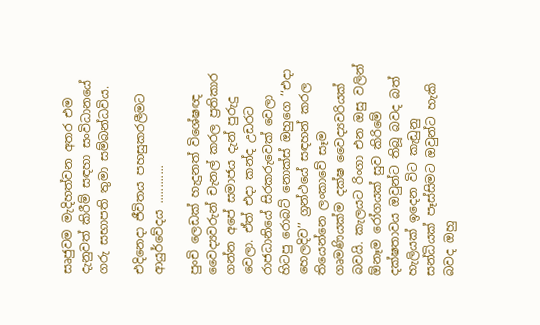සෘජුවම මැදිහත්වන අතර එම දැනුවත් කිරීම් සඳහා සංවිධානයේ ගරු සභාපති තුමා සම්බන්ධවිය.

එදිනෙදා ජීවිතය පහසුකරලීමට ආයුර්වේදය ............

පුංචි ලෙඩක් හැදුනත් විශේෂඥ වෛද්‍යවරුන් චැනල් කරල ප්‍රතිකාර ගන්න අපේ සමාජය දැන් පුරුදු වෙලා. ඒත් එදා කන්ද උඩරට රාජධානියේ සිරකරුවෙක් වෙලා හිටපු රොබට් නොක්ස් ඔහුගෙ ’‘එදා හෙලදිව’’ ග්‍රන්ථයේ සඳහන් කරල තියෙන්නෙ ලංකාවේ සෑම ගෘමණියක්ම දක්ෂ වෛද්‍යවරියක් බවයි. කැලයට රිංගා එන ඔසු වලින්  ඕනෑම රෝගයක් සුව කිරිමේ දක්ෂතාවය ඔවුන්ට තිබූ බවද බත් හැලියක් ඉදෙන විට කැඩුනු සන්ධියක් පෑස්සිමට ඔවුන්ට හැකි බවද ඔහු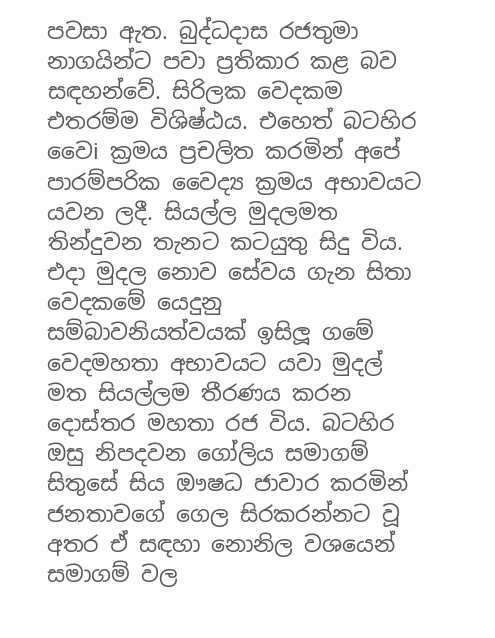පවසා ඇත. බුද්ධදාස රජතුමා නාගයින්ට පවා ප්‍රතිකාර කළ බව සඳහන්වේ. සිරිලක වෙදකම එතරම්ම විශිෂ්ඨය. එහෙත් බටහිර වෛi ක්‍රමය ප්‍රචලිත කරමින් අපේ පාරම්පරික වෛද්‍ය ක්‍රමය අභාවයට යවන ලදී. සියල්ල මුදලමත තින්දුවන තැනට කටයුතු සිදු විය. එදා මුදල නොව සේවය ගැන සිතා වෙදකමේ යෙදුනු සම්බාවනියත්වයක් ඉසිලූ ගමේ වෙදමහතා අභාවයට යවා මුදල් මත සියල්ලම තීරණය කරන දොස්තර මහතා රජ විය. බටහිර ඔසු නිපදවන ගෝලිය සමාගම් සිතුසේ සිය ඖෂධ ජාවාර කරමින් ජනතාවගේ ගෙල සිරකරන්නට වූ අතර ඒ සඳහා නොනිල වශයෙන් සමාගම් වල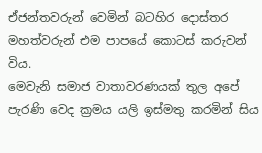ඒජන්තවරුන් වෙමින් බටහිර දොස්තර මහත්වරුන් එම පාපයේ කොටස් කරුවන් විය.
මෙවැනි සමාජ වාතාවරණයක් තුල අපේ පැරණි වෙද ක්‍රමය යලි ඉස්මතු කරමින් සිය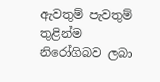ඇවතුම් පැවතුම් තුළින්ම නිරෝගිබව ලබා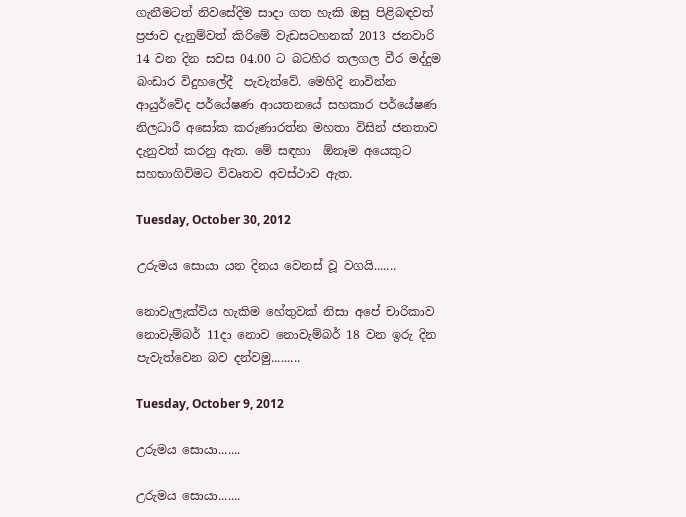ගැනීමටත් නිවසේදිම සාදා ගත හැකි ඔසු පිළිබඳවත් ප්‍රජාව දැනුම්වත් කිරිමේ වැඩසටහනක් 2013 ජනවාරි 14 වන දින සවස 04.00 ට බටහිර තලගල වීර මද්දුම බංඩාර විදුහලේදී  පැවැත්වේ. මෙහිදි නාවින්න ආයුර්වේද පර්යේෂණ ආයතනයේ සහකාර පර්යේෂණ නිලධාරී අසෝක කරුණාරත්න මහතා විසින් ජනතාව දැනුවත් කරනු ඇත. මේ සඳහා  ඕනෑම අයෙකුට සහභාගිවිමට විවෘතව අවස්ථාව ඇත.

Tuesday, October 30, 2012

උරුමය සොයා යන දිනය වෙනස් වූ වගයි.......

නොවැලැක්විය හැකිම හේතුවක් නිසා අපේ චාරිකාව නොවැම්බර් 11දා නොව නොවැම්බර් 18 වන ඉරු දින පැවැත්වෙන බව දන්වමු.........

Tuesday, October 9, 2012

උරුමය සොයා.......

උරුමය සොයා.......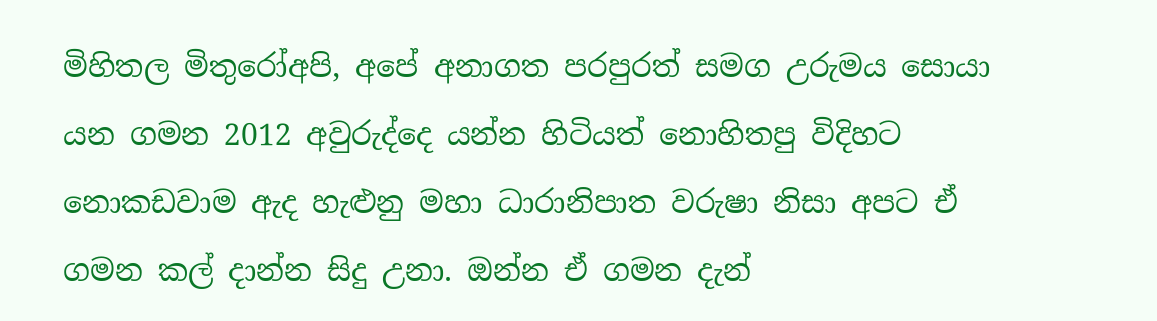මිහිතල මිතුරෝඅපි, අපේ අනාගත පරපුරත් සමග උරුමය සොයා යන ගමන 2012 අවුරුද්දෙ යන්න හිටියත් නොහිතපු විදිහට නොකඩවාම ඇද හැළුනු මහා ධාරානිපාත වරුෂා නිසා අපට ඒ ගමන කල් දාන්න සිදු උනා. ඔන්න ඒ ගමන දැන්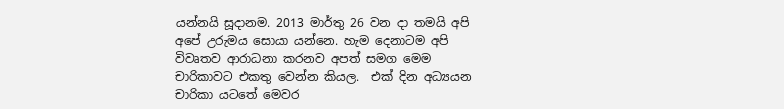යන්නයි සූදානම. 2013 මාර්තු 26 වන දා තමයි අපි අපේ උරුමය සොයා යන්නෙ. හැම දෙනාටම අපි විවෘතව ආරාධනා කරනව අපත් සමග මෙම චාරිකාවට එකතු වෙන්න කියල.  එක් දින අධ්‍යයන චාරිකා යටතේ මෙවර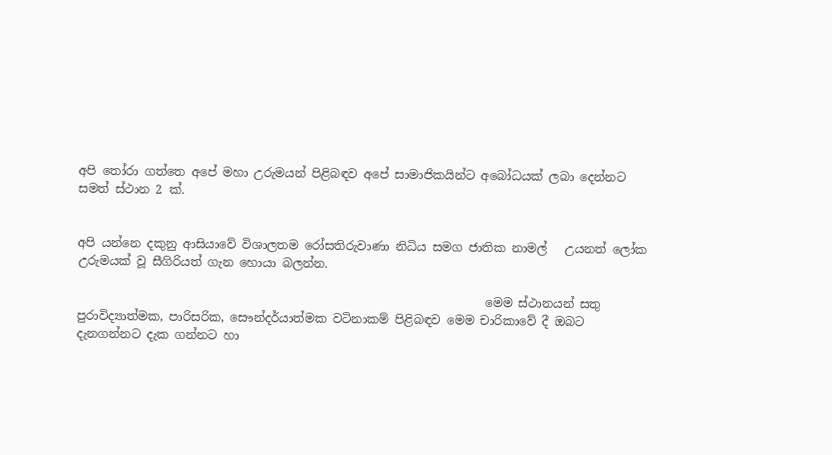අපි තෝරා ගත්තෙ අපේ මහා උරුමයන් පිළිබඳව අපේ සාමාජිකයින්ට අබෝධයක් ලබා දෙන්නට සමත් ස්ථාන 2 ක්.


අපි යන්නෙ දකුනු ආසියාවේ විශාලතම රෝසතිරුවාණා නිධිය සමග ජාතික නාමල්   උයනත් ලෝක උරුමයක් වූ සීගිරියත් ගැන හොයා බලන්න.

                                                                    මෙම ස්ථානයන් සතු පුරාවිද්‍යාත්මක, පාරිසරික, සෞන්දර්යාත්මක වටිනාකම් පිළිබඳව මෙම චාරිකාවේ දී ඔබට දැනගන්නට දැක ගන්නට හා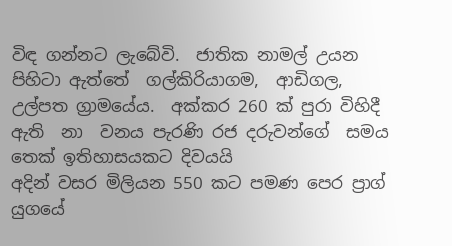විඳ ගන්නට ලැබේවි.  ජාතික නාමල් උයන පිහිටා ඇත්තේ  ගල්කිරියාගම,  ආඩිගල, උල්පත ග්‍රාමයේය.  අක්කර 260 ක් පුරා විහිදී ඇති  නා  වනය පැරණි රජ දරුවන්ගේ  සමය තෙක් ඉතිහාසයකට දිවයයි
අදින් වසර මිලියන 550 කට පමණ පෙර ප්‍රාග් යුගයේ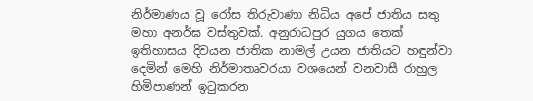නිර්මාණය වූ රෝස තිරුවාණා නිධිය අපේ ජාතිය සතු මහා අනර්ඝ වස්තුවක්. අනුරාධපුර යුගය තෙක් ඉතිහාසය දිවයන ජාතික නාමල් උයන ජාතියට හඳුන්වා දෙමින් මෙහි නිර්මාතෘවරයා වශයෙන් වනවාසී රාහුල හිමිපාණන් ඉටුකරන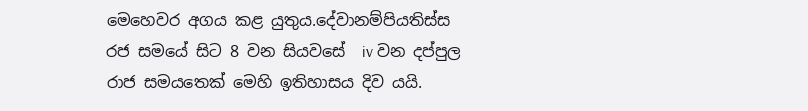මෙහෙවර අගය කළ යුතුය.දේවානම්පියතිස්ස රජ සමයේ සිට 8 වන සියවසේ  iv වන දප්පුල රාජ සමයතෙක් මෙහි ඉතිහාසය දිව යයි.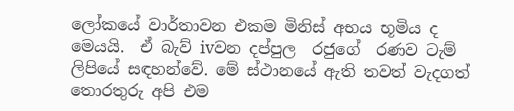ලෝකයේ වාර්තාවන එකම මිනිස් අභය භූමිය ද මෙයයි.  ඒ බැව් ivවන දප්පුල  රජුගේ  රණව ටැම් ලිපියේ සඳහන්වේ. මේ ස්ථානයේ ඇති තවත් වැදගත් තොරතුරු අපි එම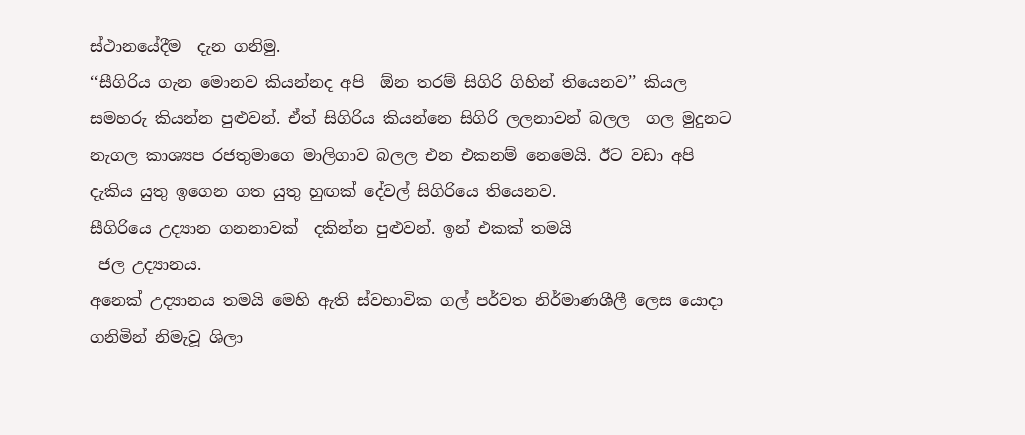ස්ථානයේදීම  දැන ගනිමු.
‘‘සීගිරිය ගැන මොනව කියන්නද අපි  ඕන තරම් සිගිරි ගිහින් තියෙනව’’ කියල සමහරු කියන්න පුළුවන්. ඒත් සිගිරිය කියන්නෙ සිගිරි ලලනාවන් බලල  ගල මුදුනට නැගල කාශ්‍යප රජතුමාගෙ මාලිගාව බලල එන එකනම් නෙමෙයි. ඊට වඩා අපි දැකිය යුතු ඉගෙන ගත යුතු හුඟක් දේවල් සිගිරියෙ තියෙනව.                                                                    සීගිරියෙ උද්‍යාන ගනනාවක්  දකින්න පුළුවන්. ඉන් එකක් තමයි
 ජල උද්‍යානය.
අනෙක් උද්‍යානය තමයි මෙහි ඇති ස්වභාවික ගල් පර්වත නිර්මාණශීලී ලෙස යොදා ගනිමින් නිමැවූ ශිලා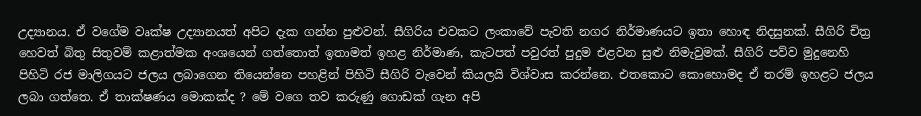උද්‍යානය. ඒ වගේම වෘක්ෂ උද්‍යානයත් අපිට දැක ගන්න පුළුවන්. සීගිරිය එවකට ලංකාවේ පැවති නගර නිර්මාණයට ඉතා හොඳ නිදසුනක්. සීගිරි චිත්‍ර හෙවත් බිතු සිතුවම් කළාත්මක අංශයෙන් ගත්තොත් ඉතාමත් ඉහළ නිර්මාණ, කැටපත් පවුරත් පුදුම එළවන සුළු නිමැවුමක්. සීගිරි පව්ව මුදුනෙහි පිහිටි රජ මාලිගයට ජලය ලබාගෙන තියෙන්නෙ පහළින් පිහිටි සීගිරි වැවෙන් කියලයි විශ්වාස කරන්නෙ. එතකොට කොහොමද ඒ තරම් ඉහළට ජලය ලබා ගත්තෙ. ඒ තාක්ෂණය මොකක්ද ? මේ වගෙ තව කරුණු ගොඩක් ගැන අපි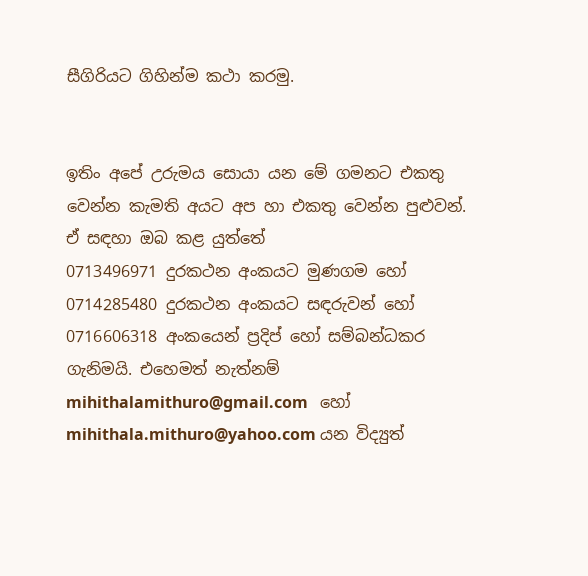සීගිරියට ගිහින්ම කථා කරමු.


ඉතිං අපේ උරුමය සොයා යන මේ ගමනට එකතු වෙන්න කැමති අයට අප හා එකතු වෙන්න පුළුවන්. ඒ සඳහා ඔබ කළ යුත්තේ
0713496971 දුරකථන අංකයට මුණගම හෝ 0714285480 දුරකථන අංකයට සඳරුවන් හෝ   0716606318 අංකයෙන් ප්‍රදිප් හෝ සම්බන්ධකර ගැනිමයි. එහෙමත් නැත්නම් mihithalamithuro@gmail.com   හෝ  mihithala.mithuro@yahoo.com යන විද්‍යුත්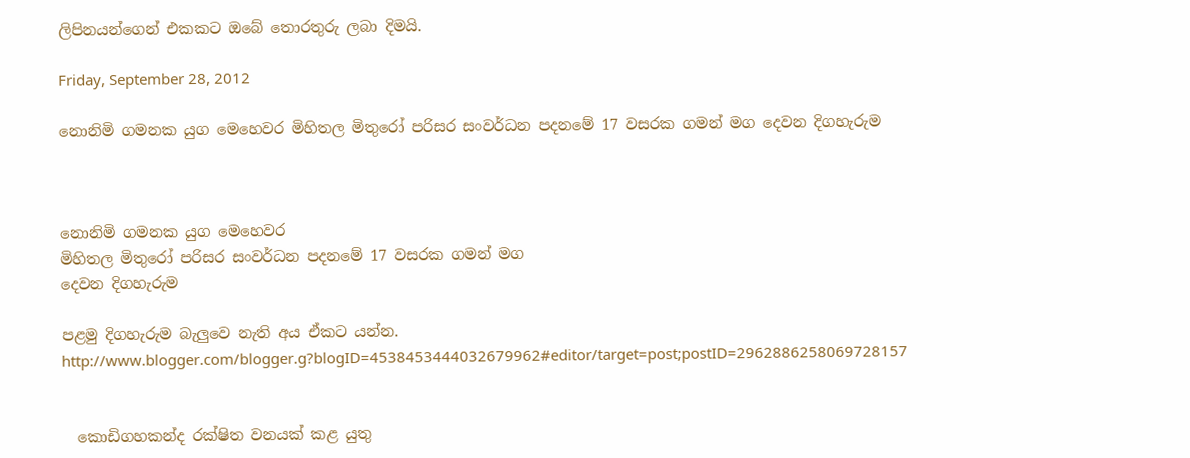ලිපිනයන්ගෙන් එකකට ඔබේ තොරතුරු ලබා දිමයි.

Friday, September 28, 2012

නොනිමි ගමනක යුග මෙහෙවර මිහිතල මිතුරෝ පරිසර සංවර්ධන පදනමේ 17 වසරක ගමන් මග දෙවන දිගහැරුම



නොනිමි ගමනක යුග මෙහෙවර
මිහිතල මිතුරෝ පරිසර සංවර්ධන පදනමේ 17 වසරක ගමන් මග
දෙවන දිගහැරුම

පළමු දිගහැරුම බැලුවෙ නැති අය ඒකට යන්න.                                     http://www.blogger.com/blogger.g?blogID=4538453444032679962#editor/target=post;postID=2962886258069728157


  කොඩිගහකන්ද රක්ෂිත වනයක් කළ යුතු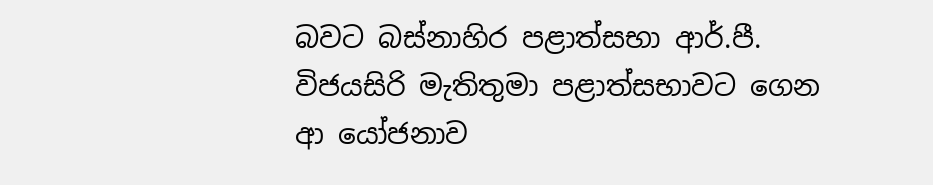බවට බස්නාහිර පළාත්සභා ආර්.පී. විජයසිරි මැතිතුමා පළාත්සභාවට ගෙන ආ යෝජනාව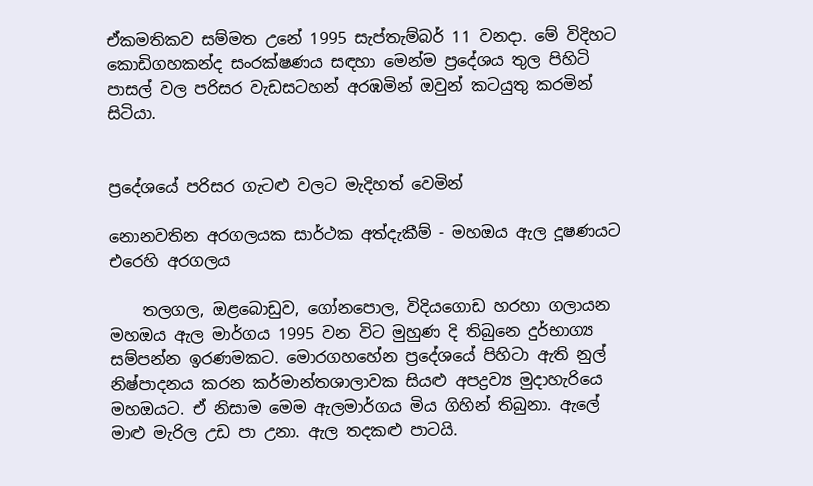ඒකමතිකව සම්මත උනේ 1995 සැප්තැම්බර් 11 වනදා. මේ විදිහට කොඩිගහකන්ද සංරක්ෂණය සඳහා මෙන්ම ප්‍රදේශය තුල පිහිටි පාසල් වල පරිසර වැඩසටහන් අරඹමින් ඔවුන් කටයුතු කරමින් සිටියා.


ප්‍රදේශයේ පරිසර ගැටළු වලට මැදිහත් වෙමින්

නොනවතින අරගලයක සාර්ථක අත්දැකීම් - මහඔය ඇල දූෂණයට එරෙහි අරගලය

    තලගල, ඔළබොඩුව, ගෝනපොල, විදියගොඩ හරහා ගලායන මහඔය ඇල මාර්ගය 1995 වන විට මුහුණ දි තිබුනෙ දුර්භාග්‍ය සම්පන්න ඉරණමකට. මොරගහහේන ප්‍රදේශයේ පිහිටා ඇති නුල් නිෂ්පාදනය කරන කර්මාන්තශාලාවක සියළු අපද්‍රව්‍ය මුදාහැරියෙ මහඔයට. ඒ නිසාම මෙම ඇලමාර්ගය මිය ගිහින් තිබුනා. ඇලේ මාළු මැරිල උඩ පා උනා. ඇල තදකළු පාටයි.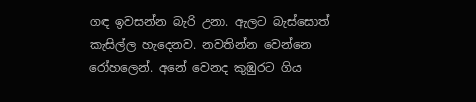ගඳ ඉවසන්න බැරි උනා. ඇලට බැස්සොත් කැසිල්ල හැදෙනව. නවතින්න වෙන්නෙ රෝහලෙන්. අනේ වෙනද කුඹුරට ගිය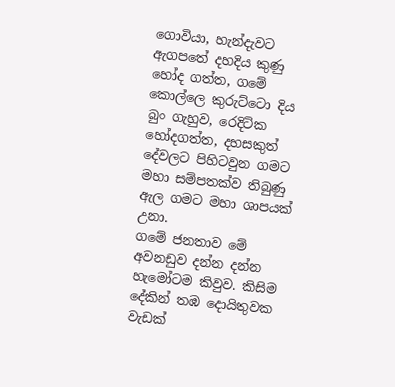ගොවියා, හැන්දැවට ඇගපතේ දහදිය කුණු හෝද ගත්ත, ගමේ කොල්ලෙ කුරුට්ටො දිය බුං ගැහුව, රෙදිටික හෝදගත්ත, දහසකුත් දේවලට පිහිටවුන ගමට මහා සම්පතක්ව තිබුණු ඇල ගමට මහා ශාපයක් උනා.
ගමේ ජනතාව මේ අවනඩුව දන්න දන්න හැමෝටම කිවුව. කිසිම දේකින් තඹ දොයිතුවක වැඩක්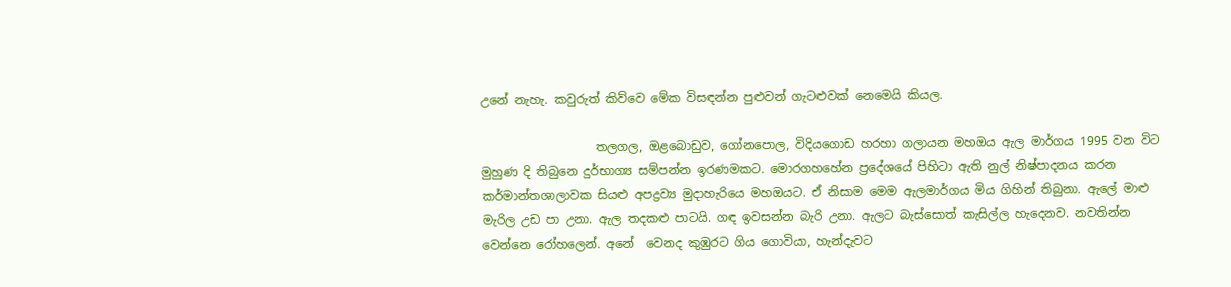උනේ නැහැ. කවුරුත් කිව්වෙ මේක විසඳන්න පුළුවන් ගැටළුවක් නෙමෙයි කියල.

                   තලගල, ඔළබොඩුව, ගෝනපොල, විදියගොඩ හරහා ගලායන මහඔය ඇල මාර්ගය 1995 වන විට මුහුණ දි තිබුනෙ දුර්භාග්‍ය සම්පන්න ඉරණමකට. මොරගහහේන ප්‍රදේශයේ පිහිටා ඇති නුල් නිෂ්පාදනය කරන කර්මාන්තශාලාවක සියළු අපද්‍රව්‍ය මුදාහැරියෙ මහඔයට. ඒ නිසාම මෙම ඇලමාර්ගය මිය ගිහින් තිබුනා. ඇලේ මාළු මැරිල උඩ පා උනා. ඇල තදකළු පාටයි. ගඳ ඉවසන්න බැරි උනා. ඇලට බැස්සොත් කැසිල්ල හැදෙනව. නවතින්න වෙන්නෙ රෝහලෙන්. අනේ  වෙනද කුඹුරට ගිය ගොවියා, හැන්දැවට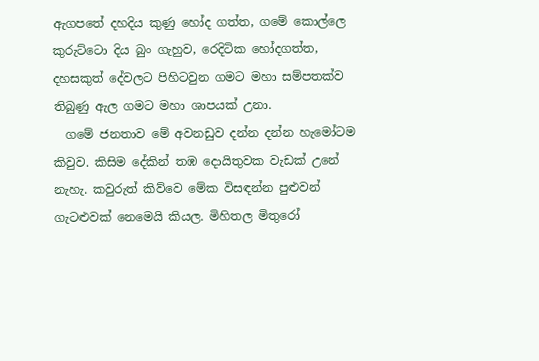ඇගපතේ දහදිය කුණු හෝද ගත්ත, ගමේ කොල්ලෙ කුරුට්ටො දිය බුං ගැහුව, රෙදිටික හෝදගත්ත, දහසකුත් දේවලට පිහිටවුන ගමට මහා සම්පතක්ව තිබුණු ඇල ගමට මහා ශාපයක් උනා.
  ගමේ ජනතාව මේ අවනඩුව දන්න දන්න හැමෝටම කිවුව. කිසිම දේකින් තඹ දොයිතුවක වැඩක් උනේ නැහැ. කවුරුත් කිව්වෙ මේක විසඳන්න පුළුවන් ගැටළුවක් නෙමෙයි කියල. මිහිතල මිතුරෝ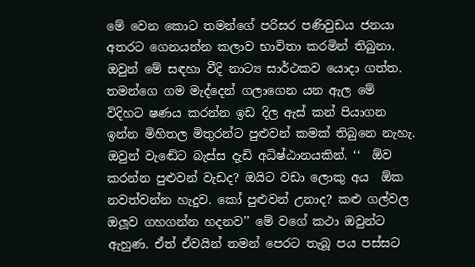මේ වෙන කොට තමන්ගේ පරිසර පණිවුඩය ජනයා අතරට ගෙනයන්න කලාව භාවිතා කරමින් තිබුනා. ඔවුන් මේ සඳහා වීදි නාට්‍ය සාර්ථකව යොදා ගත්ත. තමන්ගෙ ගම මැද්දෙන් ගලාගෙන යන ඇල මේ විදිහට ෂණය කරන්න ඉඩ දිල ඇස් කන් පියාගන ඉන්න මිහිතල මිතුරන්ට පුළුවන් කමක් තිබුනෙ නැහැ. ඔවුන් වැඬේට බැස්ස දැඩි අධිෂ්ඨානයකින්. ‘‘  ඕව කරන්න පුළුවන් වැඩද? ඔයිට වඩා ලොකු අය  ඕක නවත්වන්න හැදුව. කෝ පුළුවන් උනාද? කළු ගල්වල ඔලූව ගහගන්න හදනව’’ මේ වගේ කථා ඔවුන්ට ඇහුණ. ඒත් ඒවයින් තමන් පෙරට තැබූ පය පස්සට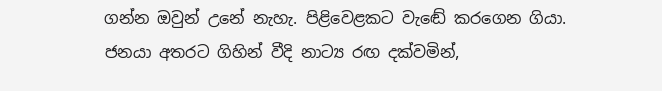ගන්න ඔවුන් උනේ නැහැ. පිළිවෙළකට වැඬේ කරගෙන ගියා. ජනයා අතරට ගිහින් වීදි නාට්‍ය රඟ දක්වමින්,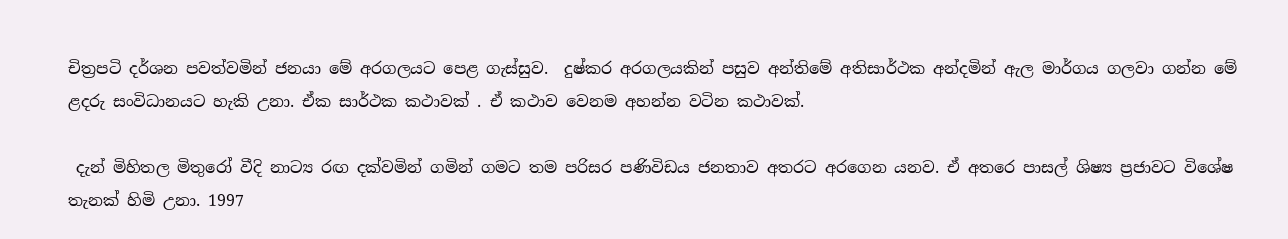චිත්‍රපටි දර්ශන පවත්වමින් ජනයා මේ අරගලයට පෙළ ගැස්සුව.  දුෂ්කර අරගලයකින් පසුව අන්තිමේ අතිසාර්ථක අන්දමින් ඇල මාර්ගය ගලවා ගන්න මේ ළදරු සංවිධානයට හැකි උනා. ඒක සාර්ථක කථාවක් . ඒ කථාව වෙනම අහන්න වටින කථාවක්.

 දැන් මිහිතල මිතුරෝ වීදි නාට්‍ය රඟ දක්වමින් ගමින් ගමට තම පරිසර පණිවිඩය ජනතාව අතරට අරගෙන යනව. ඒ අතරෙ පාසල් ශිෂ්‍ය ප්‍රජාවට විශේෂ තැනක් හිමි උනා. 1997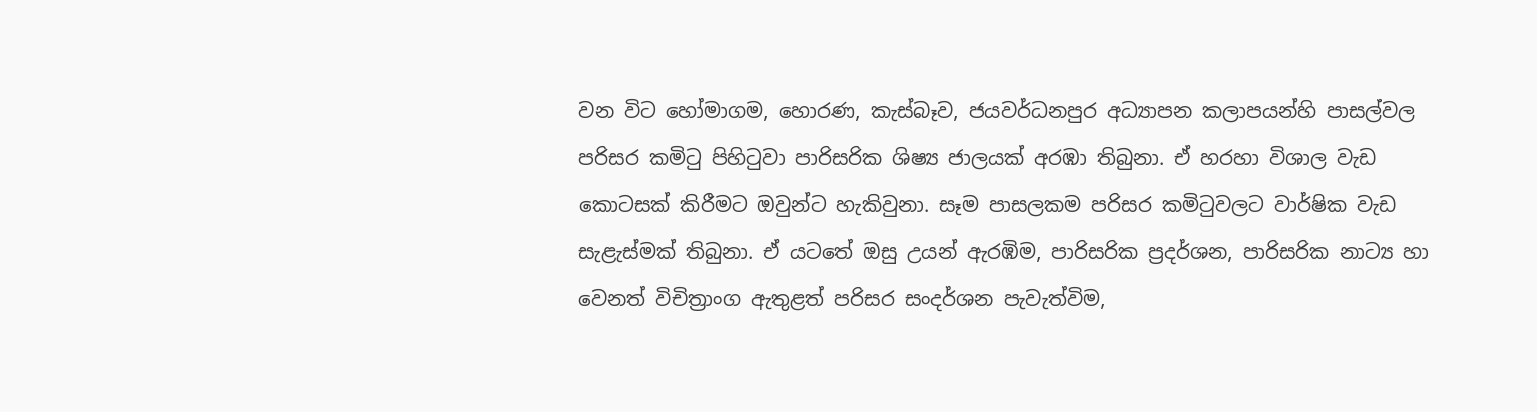වන විට හෝමාගම, හොරණ, කැස්බෑව, ජයවර්ධනපුර අධ්‍යාපන කලාපයන්හි පාසල්වල පරිසර කමිටු පිහිටුවා පාරිසරික ශිෂ්‍ය ජාලයක් අරඹා තිබුනා. ඒ හරහා විශාල වැඩ කොටසක් කිරීමට ඔවුන්ට හැකිවුනා. සෑම පාසලකම පරිසර කමිටුවලට වාර්ෂික වැඩ සැළැස්මක් තිබුනා. ඒ යටතේ ඔසු උයන් ඇරඹිම, පාරිසරික ප්‍රදර්ශන, පාරිසරික නාට්‍ය හා වෙනත් විචිත්‍රාංග ඇතුළත් පරිසර සංදර්ශන පැවැත්විම,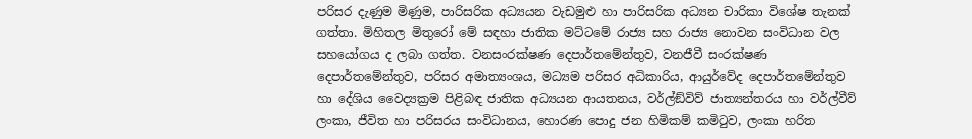පරිසර දැණුම මිණුම, පාරිසරික අධ්‍යයන වැඩමුළු හා පාරිසරික අධ්‍යන චාරිකා විශේෂ තැනක් ගත්තා. මිහිතල මිතුරෝ මේ සඳහා ජාතික මට්ටමේ රාජ්‍ය සහ රාජ්‍ය නොවන සංවිධාන වල සහයෝගය ද ලබා ගත්ත. වනසංරක්ෂණ දෙපාර්තමේන්තුව, වනජීවී සංරක්ෂණ දෙපාර්තමේන්තුව, පරිසර අමාත්‍යංශය, මධ්‍යම පරිසර අධිකාරිය, ආයුර්වේද දෙපාර්තමේන්තුව හා දේශිය වෛද්‍යක්‍රම පිළිබඳ ජාතික අධ්‍යයන ආයතනය, වර්ල්ඞ්විව් ජාත්‍යන්තරය හා වර්ල්වීව් ලංකා, ජීවිත හා පරිසරය සංවිධානය, හොරණ පොදු ජන හිමිකම් කමිටුව, ලංකා හරිත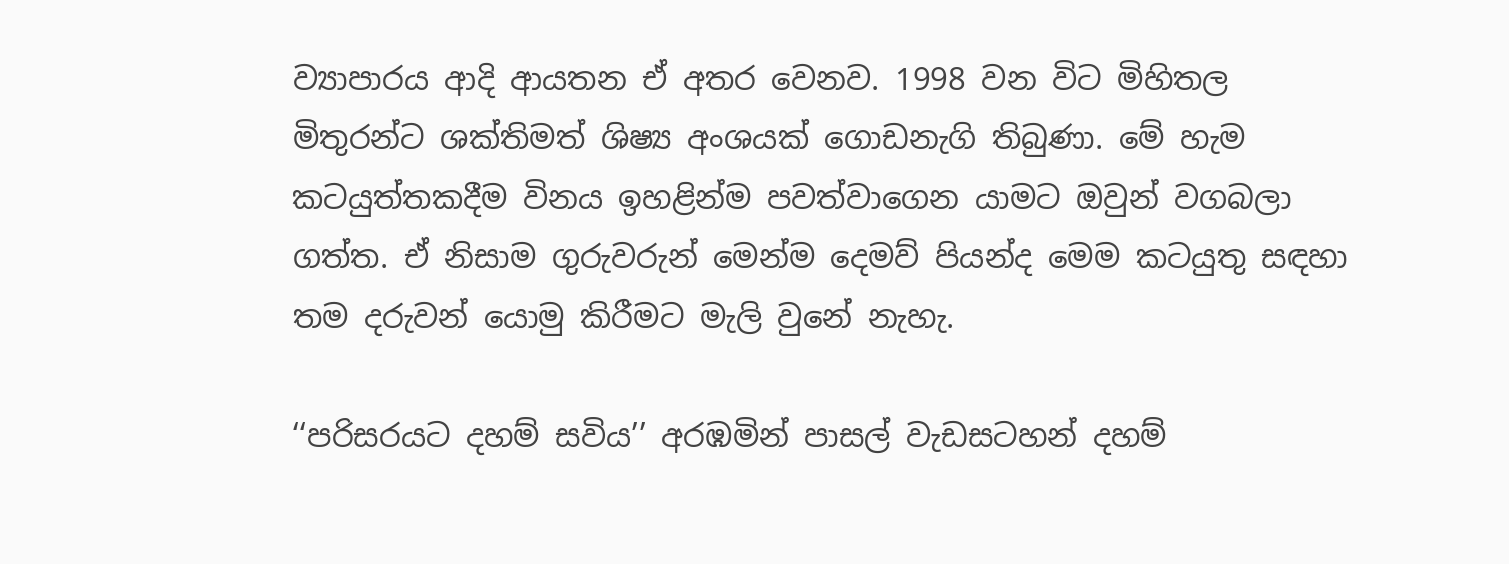ව්‍යාපාරය ආදි ආයතන ඒ අතර වෙනව. 1998 වන විට මිහිතල මිතුරන්ට ශක්තිමත් ශිෂ්‍ය අංශයක් ගොඩනැගි තිබුණා. මේ හැම කටයුත්තකදීම විනය ඉහළින්ම පවත්වාගෙන යාමට ඔවුන් වගබලා ගත්ත. ඒ නිසාම ගුරුවරුන් මෙන්ම දෙමව් පියන්ද මෙම කටයුතු සඳහා තම දරුවන් යොමු කිරීමට මැලි වුනේ නැහැ.

‘‘පරිසරයට දහම් සවිය’’ අරඹමින් පාසල් වැඩසටහන් දහම්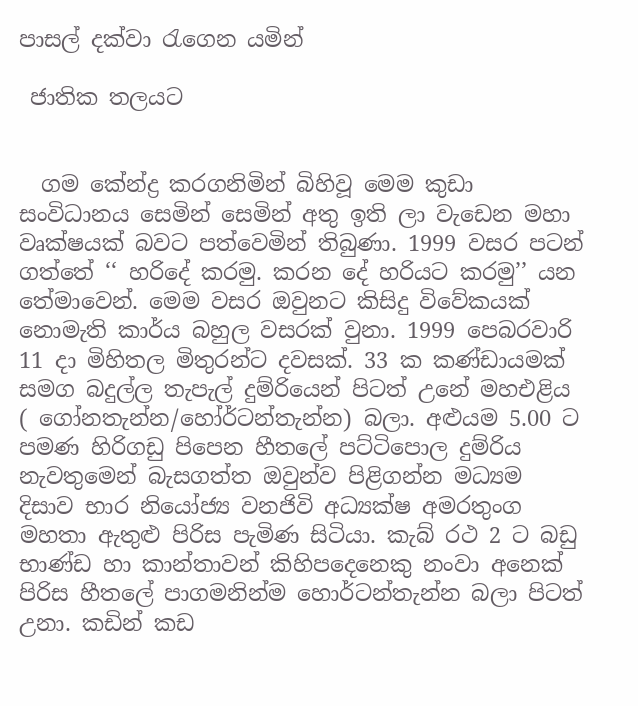පාසල් දක්වා රැගෙන යමින්

 ජාතික තලයට


  ගම කේන්ද්‍ර කරගනිමින් බිහිවූ මෙම කුඩා සංවිධානය සෙමින් සෙමින් අතු ඉති ලා වැඩෙන මහා වෘක්ෂයක් බවට පත්වෙමින් තිබුණා. 1999 වසර පටන් ගත්තේ ‘‘ හරිදේ කරමු. කරන දේ හරියට කරමු’’ යන තේමාවෙන්. මෙම වසර ඔවුනට කිසිදු විවේකයක් නොමැති කාර්ය බහුල වසරක් වුනා. 1999 පෙබරවාරි 11 දා මිහිතල මිතුරන්ට දවසක්. 33 ක කණ්ඩායමක් සමග බදුල්ල තැපැල් දුම්රියෙන් පිටත් උනේ මහඑළිය ( ගෝනතැන්න/හෝර්ටන්තැන්න) බලා. අළුයම 5.00 ට පමණ හිරිගඩු පිපෙන හීතලේ පට්ටිපොල දුම්රිය නැවතුමෙන් බැසගත්ත ඔවුන්ව පිළිගන්න මධ්‍යම දිසාව භාර නියෝජ්‍ය වනජිවි අධ්‍යක්ෂ අමරතුංග මහතා ඇතුළු පිරිස පැමිණ සිටියා. කැබ් රථ 2 ට බඩු භාණ්ඩ හා කාන්තාවන් කිහිපදෙනෙකු නංවා අනෙක් පිරිස හීතලේ පාගමනින්ම හොර්ටන්තැන්න බලා පිටත් උනා. කඩින් කඩ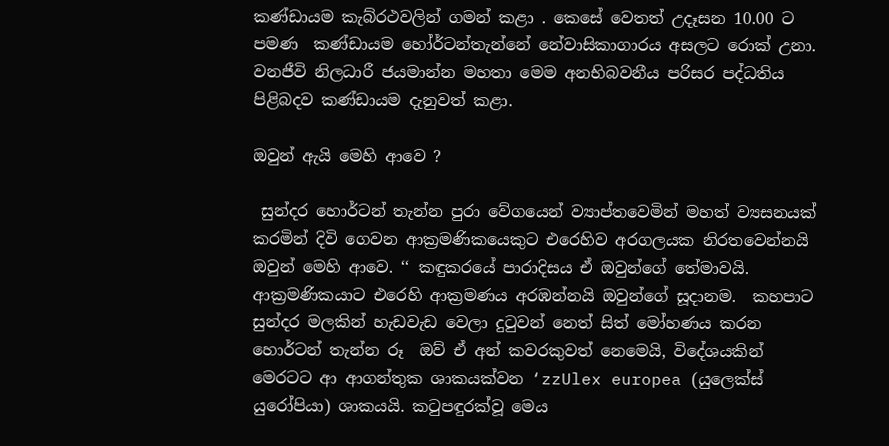කණ්ඩායම කැබ්රථවලින් ගමන් කළා . කෙසේ වෙතත් උදෑසන 10.00 ට පමණ  කණ්ඩායම හෝර්ටන්තැන්නේ නේවාසිකාගාරය අසලට රොක් උනා. වනජීවි නිලධාරී ජයමාන්න මහතා මෙම අනභිබවනීය පරිසර පද්ධතිය පිළිබදව කණ්ඩායම දැනුවත් කළා.

ඔවුන් ඇයි මෙහි ආවෙ ?

 සුන්දර හොර්ටන් තැන්න පුරා වේගයෙන් ව්‍යාප්තවෙමින් මහත් ව්‍යසනයක් කරමින් දිවි ගෙවන ආක්‍රමණිකයෙකුට එරෙහිව අරගලයක නිරතවෙන්නයි ඔවුන් මෙහි ආවෙ. ‘‘ කඳුකරයේ පාරාදිසය ඒ ඔවුන්ගේ තේමාවයි. ආක්‍රමණිකයාට එරෙහි ආක්‍රමණය අරඹන්නයි ඔවුන්ගේ සූදානම.  කහපාට සුන්දර මලකින් හැඩවැඩ වෙලා දුටුවන් නෙත් සිත් මෝහණය කරන හොර්ටන් තැන්න රූ  ඔව් ඒ අන් කවරකුවත් නෙමෙයි, විදේශයකින් මෙරටට ආ ආගන්තුක ශාකයක්වන ‘zzUlex europea (යුලෙක්ස් යුරෝපියා) ශාකයයි. කටුපඳුරක්වූ මෙය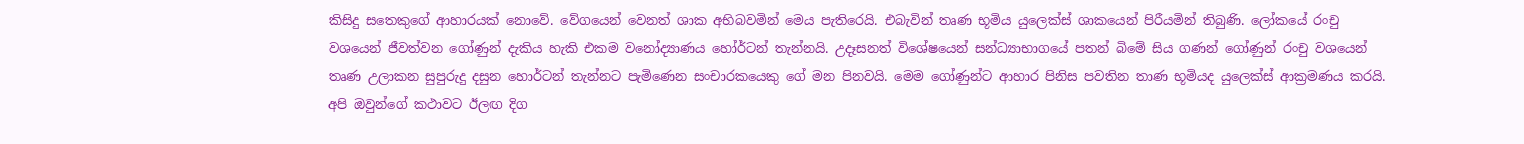කිසිදු සතෙකුගේ ආහාරයක් නොවේ. වේගයෙන් වෙනත් ශාක අභිබවමින් මෙය පැතිරෙයි. එබැවින් තෘණ භූමිය යුලෙක්ස් ශාකයෙන් පිරීයමින් තිබුණි. ලෝකයේ රංචු වශයෙන් ජීවත්වන ගෝණුන් දැකිය හැකි එකම වනෝද්‍යාණය හෝර්ටන් තැන්නයි. උදෑසනත් විශේෂයෙන් සන්ධ්‍යාභාගයේ පතන් බිමේ සිය ගණන් ගෝණුන් රංචු වශයෙන් තෘණ උලාකන සුපුරුදු දසුන හොර්ටන් තැන්නට පැමිණෙන සංචාරකයෙකු ගේ මන පිනවයි. මෙම ගෝණුන්ට ආහාර පිනිස පවතින තාණ භූමියද යුලෙක්ස් ආක්‍රමණය කරයි. අපි ඔවුන්ගේ කථාවට ඊලඟ දිග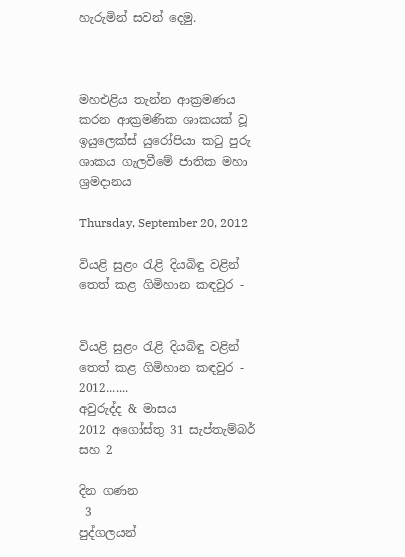හැරුමින් සවන් දෙමු.



මහඑළිය තැන්න ආක්‍රමණය කරන ආක්‍රමණික ශාකයක් වූ ඉයුලෙක්ස් යුරෝපියා කටු පුරු ශාකය ගැලවීමේ ජාතික මහා ශ්‍රමදානය

Thursday, September 20, 2012

වියළි සුළං රැළි දියබිඳු වළින් තෙත් කළ ගිමිහාන කඳවුර -


වියළි සුළං රැළි දියබිඳු වළින් තෙත් කළ ගිමිහාන කඳවුර -
2012.......
අවුරුද්ද & මාසය
2012 අගෝස්තු 31 සැප්තැම්බර් සහ 2

දින ගණන
 3
පුද්ගලයන්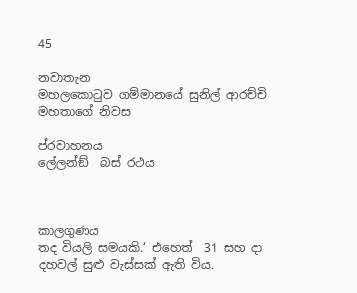45

නවාතැන
මහලකොටුව ගම්මානයේ සුනිල් ආරච්චි මහතාගේ නිවස

ප්රවාහනය
ලේලන්ඞ්  බස් රථය



කාලගුණය
තද වියලි සමයකි.‘ එහෙත්  31 සහ දා දහවල් සුළු වැස්සක් ඇති විය.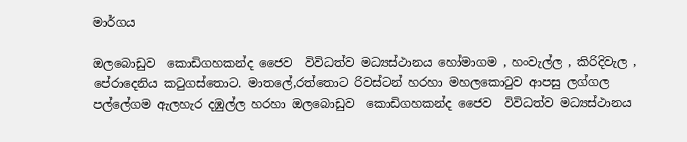මාර්ගය

ඔලබොඩුව  කොඩිගහකන්ද ජෛව  විවිධත්ව මධ්‍යස්ථානය හෝමාගම , හංවැල්ල , කිරිදිවැල ,  පේරාදෙනිය කටුගස්තොට. මාතලේ,රත්තොට රිවස්ටන් හරහා මහලකොටුව ආපසු ලග්ගල පල්ලේගම ඇලහැර දඹුල්ල හරහා ඔලබොඩුව  කොඩිගහකන්ද ජෛව  විවිධත්ව මධ්‍යස්ථානය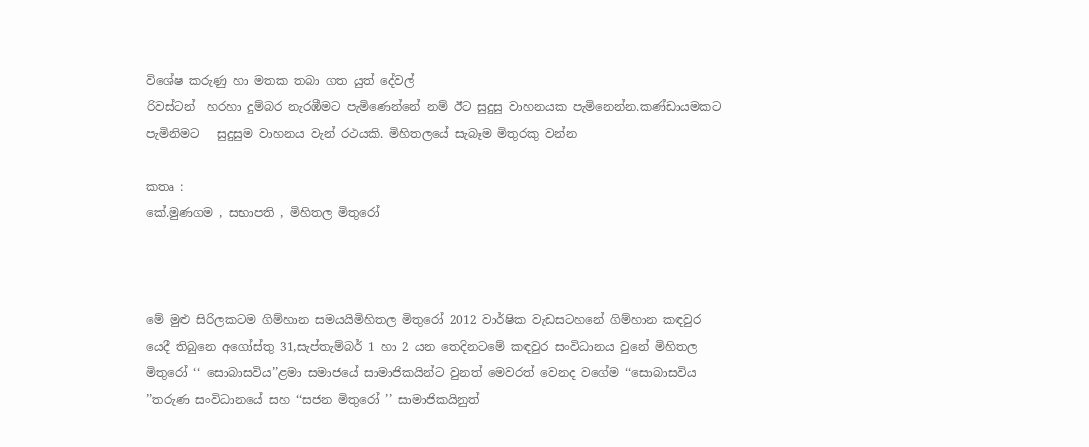විශේෂ කරුණු හා මතක තබා ගත යුත් දේවල්
රිවස්ටන්  හරහා දුම්බර නැරඹීමට පැමිණෙන්නේ නම් ඊට සුදුසු වාහනයක පැමිනෙන්න.කණ්ඩායමකට පැමිනිමට   සුදුසුම වාහනය වැන් රථයකි. මිහිතලයේ සැබෑම මිතුරකු වන්න

කතෘ :
කේ.මුණගම , සභාපති , මිහිතල මිතුරෝ



මේ මුළු සිරිලකටම ගිම්හාන සමයයිමිහිතල මිතුරෝ 2012 වාර්ෂික වැඩසටහනේ ගිම්හාන කඳවුර යෙදී තිබුනෙ අගෝස්තු 31,සැප්තැම්බර් 1 හා 2 යන තෙදිනටමේ කඳවුර සංවිධානය වුනේ මිහිතල මිතුරෝ ‘‘ සොබාසවිය’’ළමා සමාජයේ සාමාජිකයින්ට වුනත් මෙවරත් වෙනද වගේම ‘‘සොබාසවිය ’’තරුණ සංවිධානයේ සහ ‘‘සජන මිතුරෝ ’’ සාමාජිකයිනුත්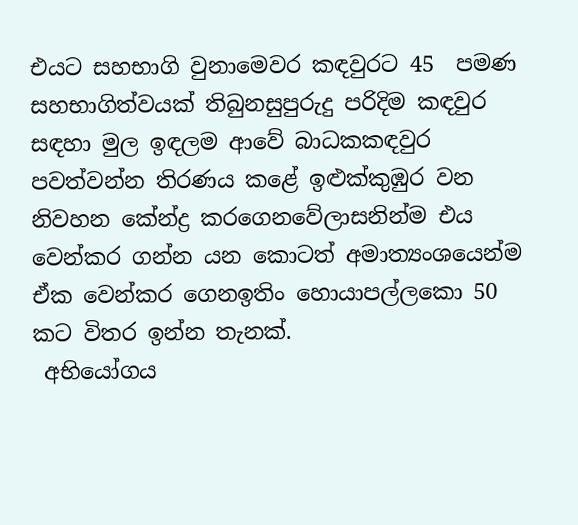එයට සහභාගි වුනාමෙවර කඳවුරට 45  පමණ සහභාගිත්වයක් තිබුනසුපුරුදු පරිදිම කඳවුර සඳහා මුල ඉඳලම ආවේ බාධකකඳවුර පවත්වන්න තිරණය කළේ ඉළුක්කුඹුර වන නිවහන කේන්ද්‍ර කරගෙනවේලාසනින්ම එය වෙන්කර ගන්න යන කොටත් අමාත්‍යංශයෙන්ම ඒක වෙන්කර ගෙනඉතිං හොයාපල්ලකො 50 කට විතර ඉන්න තැනක්.
 අභියෝගය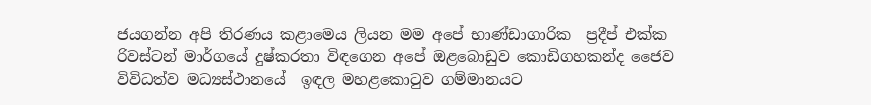ජයගන්න අපි තිරණය කළාමෙය ලියන මම අපේ භාණ්ඩාගාරික  ප්‍රදීප් එක්ක රිවස්ටන් මාර්ගයේ දුෂ්කරතා විඳගෙන අපේ ඔළබොඩුව කොඩිගහකන්ද ජෛව විවිධත්ව මධ්‍යස්ථානයේ  ඉඳල මහළකොටුව ගම්මානයට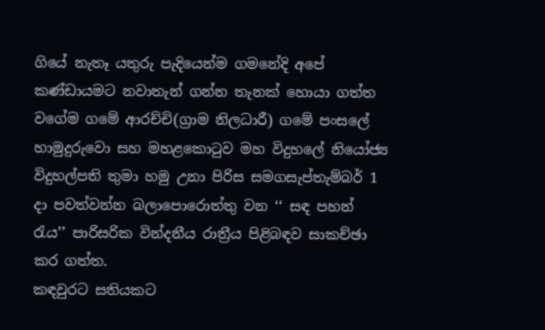ගියේ නැතෑ යතුරු පැදියෙන්ම ගමනේදි අපේ කණ්ඩායමට නවාතැන් ගන්න තැනක් හොයා ගත්ත වගේම ගමේ ආරච්චි(ග්‍රාම නිලධාරී) ගමේ පංසලේ හාමුදුරුවො සහ මහළකොටුව මහ විදුහලේ නියෝජ්‍ය විදුහල්පති තුමා හමු උනා පිරිස සමගසැප්තැම්බර් 1 දා පවත්වන්න බලාපොරොත්තු වන ‘‘ සඳ පහන් රැය’’ පාරිසරික වින්දනීය රාත්‍රීය පිළිබඳව සාකච්ඡා කර ගත්ත.
කඳවුරට සතියකට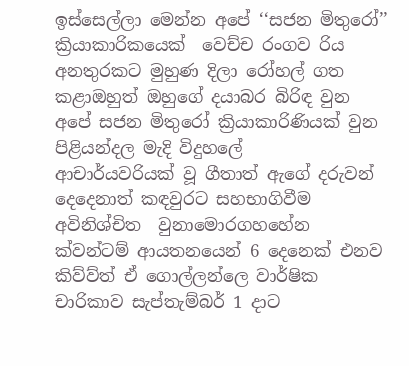ඉස්සෙල්ලා මෙන්න අපේ ‘‘සජන මිතුරෝ’’ ක්‍රියාකාරිකයෙක්  වෙච්ච රංගව රිය අනතුරකට මුහුණ දිලා රෝහල් ගත කළාඔහුත් ඔහුගේ දයාබර බිරිඳ වුන අපේ සජන මිතුරෝ ක්‍රියාකාරිණියක් වුන පිළියන්දල මැදි විදුහලේ
ආචාර්යවරියක් වූ ගීතාත් ඇගේ දරුවන් දෙදෙනාත් කඳවුරට සහභාගිවීම අවිනිශ්චිත  වුනාමොරගහහේන ක්වන්ටම් ආයතනයෙන් 6 දෙනෙක් එනව කිව්ව්ත් ඒ ගොල්ලන්ලෙ වාර්ෂික චාරිකාව සැප්තැම්බර් 1 දාට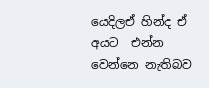යෙදිලඒ හින්ද ඒ අයට  එන්න වෙන්නෙ නැතිබව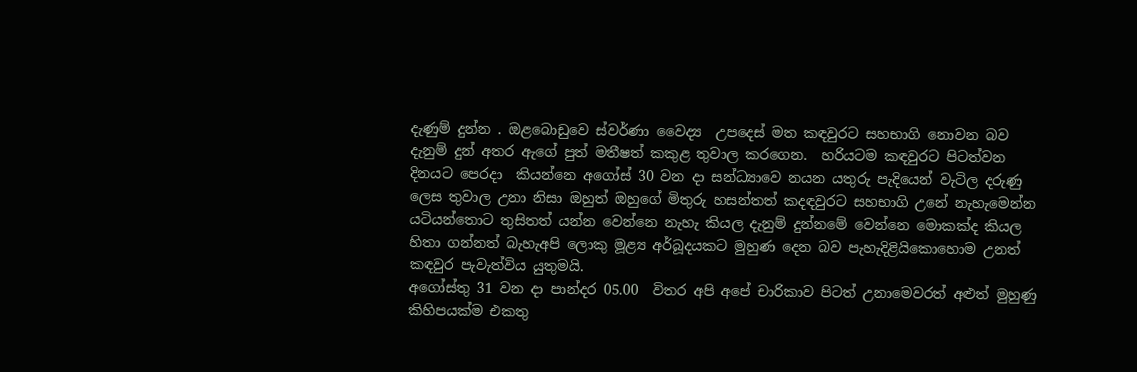දැණුම් දුන්න . ඔළබොඩුවෙ ස්වර්ණා වෛද්‍ය  උපදෙස් මත කඳවුරට සහභාගි නොවන බව දැනුම් දුන් අතර ඇගේ පුත් මතීෂත් කකුළ තුවාල කරගෙන.  හරියටම කඳවුරට පිටත්වන දිනයට පෙරදා  කියන්නෙ අගෝස් 30 වන දා සන්ධ්‍යාවෙ නයන යතුරු පැදියෙන් වැටිල දරුණු ලෙස තුවාල උනා නිසා ඔහුත් ඔහුගේ මිතුරු හසන්තත් කදඳවුරට සහභාගි උනේ නැහැමෙන්න යටියන්තොට තුසිතත් යන්න වෙන්නෙ නැහැ කියල දැනුම් දුන්නමේ වෙන්නෙ මොකක්ද කියල හිතා ගන්නත් බැහැඅපි ලොකු මූළ්‍ය අර්බූදයකට මුහුණ දෙන බව පැහැදිළියිකොහොම උනත් කඳවුර පැවැත්විය යුතුමයි.
අගෝස්තු 31 වන දා පාන්දර 05.00  විතර අපි අපේ චාරිකාව පිටත් උනාමෙවරත් අළුත් මුහුණු කිහිපයක්ම එකතු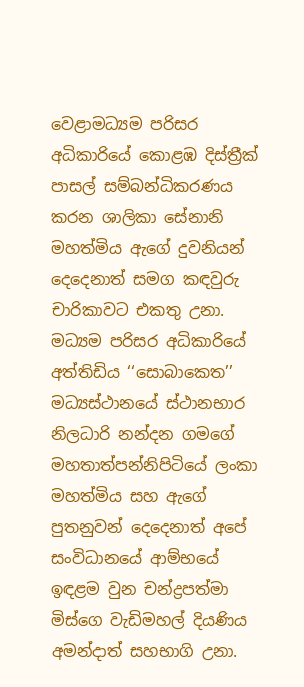වෙළාමධ්‍යම පරිසර අධිකාරියේ කොළඹ දිස්ත්‍රීක් පාසල් සම්බන්ධිකරණය කරන ශාලිකා සේනානි මහත්මිය ඇගේ දුවනියන් දෙදෙනාත් සමග කඳවුරු චාරිකාවට එකතු උනා. මධ්‍යම පරිසර අධිකාරියේ අත්තිඩිය ‘‘සොබාකෙත’’ මධ්‍යස්ථානයේ ස්ථානභාර නිලධාරි නන්දන ගමගේ මහතාත්පන්නිපිටියේ ලංකා මහත්මිය සහ ඇගේ පුතනුවන් දෙදෙනාත් අපේ සංවිධානයේ ආම්භයේ ඉඳළම වුන චන්ද්‍රපත්මා මිස්ගෙ වැඩිමහල් දියණිය අමන්දාත් සහභාගි උනා.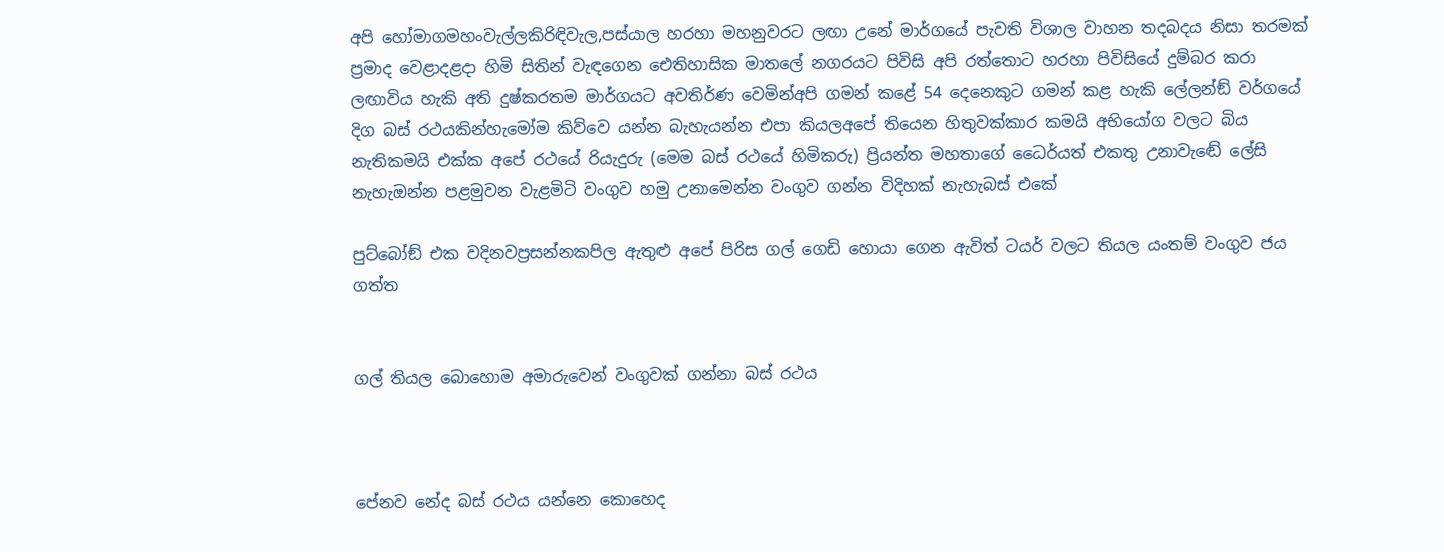අපි හෝමාගමහංවැල්ලකිරිඳිවැල,පස්යාල හරහා මහනුවරට ලඟා උනේ මාර්ගයේ පැවති විශාල වාහන තදබදය නිසා තරමක් ප්‍රමාද වෙළාදළදා හිමි සිතින් වැඳගෙන ඓතිහාසික මාතලේ නගරයට පිවිසි අපි රත්තොට හරහා පිවිසියේ දුම්බර කරා ලඟාවිය හැකි අති දුෂ්කරතම මාර්ගයට අවතිර්ණ වෙමින්අපි ගමන් කළේ 54 දෙනෙකුට ගමන් කළ හැකි ලේලන්ඞ් වර්ගයේ දිග බස් රථයකින්හැමෝම කිව්වෙ යන්න බැහැයන්න එපා කියලඅපේ තියෙන හිතුවක්කාර කමයි අභියෝග වලට බිය නැතිකමයි එක්ක අපේ රථයේ රියැදුරු (මෙම බස් රථයේ හිමිකරු) ප්‍රියන්ත මහතාගේ ධෛර්යත් එකතු උනාවැඬේ ලේසි නැහැඔන්න පළමුවන වැළමිටි වංගුව හමු උනාමෙන්න වංගුව ගන්න විදිහක් නැහැබස් එකේ

පුට්බෝඞ් එක වදිනවප්‍රසන්නකපිල ඇතුළු අපේ පිරිස ගල් ගෙඩි හොයා ගෙන ඇවිත් ටයර් වලට තියල යංතම් වංගුව ජය ගත්ත


ගල් තියල බොහොම අමාරුවෙන් වංගුවක් ගන්නා බස් රථය



පේනව නේද බස් රථය යන්නෙ කොහෙද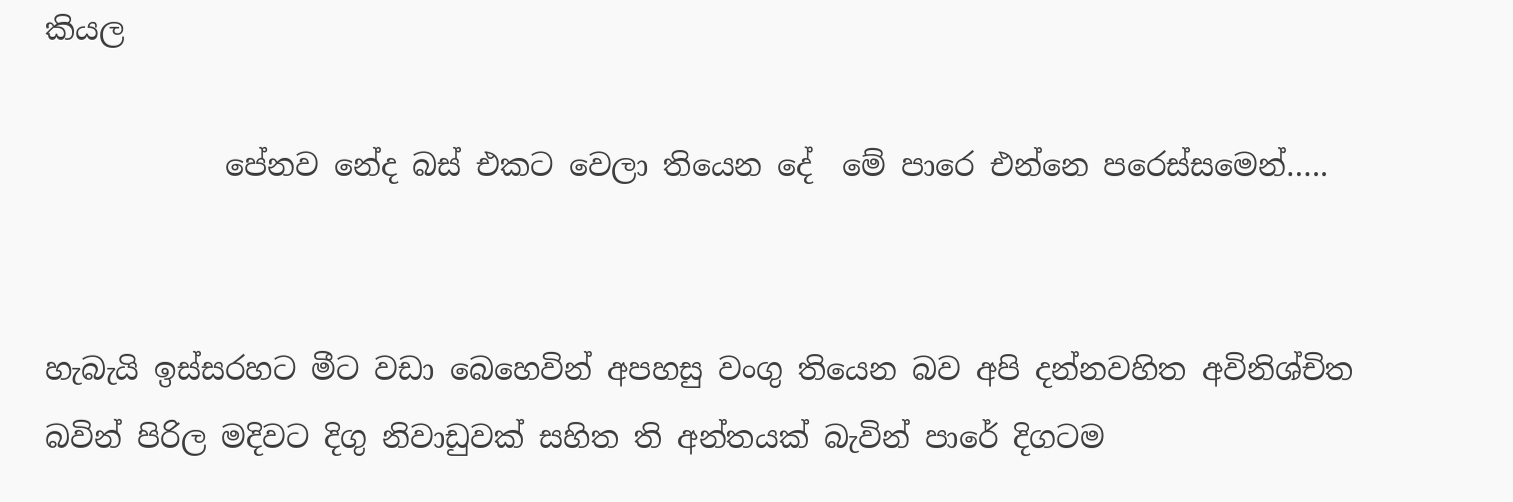කියල

            පේනව නේද බස් එකට වෙලා තියෙන දේ  මේ පාරෙ එන්නෙ පරෙස්සමෙන්…..


හැබැයි ඉස්සරහට මීට වඩා බෙහෙවින් අපහසු වංගු තියෙන බව අපි දන්නවහිත අවිනිශ්චිත බවින් පිරිල මදිවට දිගු නිවාඩුවක් සහිත ති අන්තයක් බැවින් පාරේ දිගටම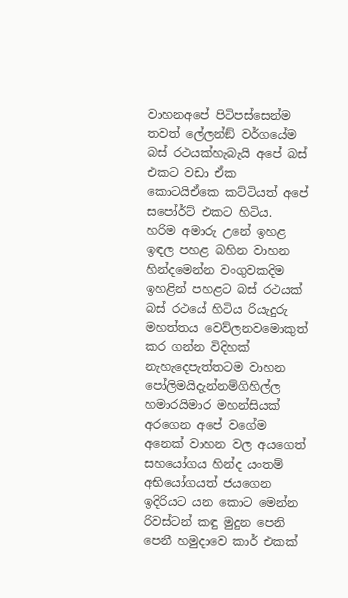වාහනඅපේ පිටිපස්සෙන්ම තවත් ලේලන්ඞ් වර්ගයේම බස් රථයක්හැබැයි අපේ බස් එකට වඩා ඒක කොටයිඒකෙ කට්ටියත් අපේ සපෝර්ට් එකට හිටිය.
හරිම අමාරු උනේ ඉහළ ඉඳල පහළ බහින වාහන හින්දමෙන්න වංගුවකදිම ඉහළින් පහළට බස් රථයක් බස් රථයේ හිටිය රියැදුරු මහත්තය වෙව්ලනවමොකුත් කර ගන්න විදිහක් නැහැදෙපැත්තටම වාහන පෝලිමයිදැන්නම්ගිහිල්ල හමාරයිමාර මහන්සියක් අරගෙන අපේ වගේම අනෙක් වාහන වල අයගෙත් සහයෝගය හින්ද යංතම්  අභියෝගයත් ජයගෙන ඉදිරියට යන කොට මෙන්න රිවස්ටන් කඳු මුදුන පෙනි පෙනී හමුදාවෙ කාර් එකක්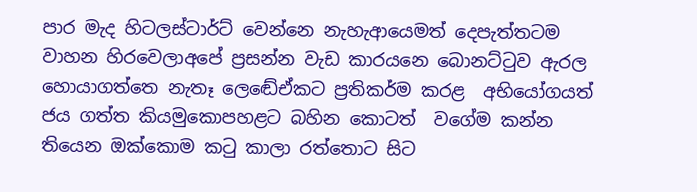පාර මැද හිටලස්ටාර්ට් වෙන්නෙ නැහැආයෙමත් දෙපැත්තටම වාහන හිරවෙලාඅපේ ප්‍රසන්න වැඩ කාරයනෙ බොනට්ටුව ඇරල හොයාගත්තෙ නැතෑ ලෙඬේඒකට ප්‍රතිකර්ම කරළ  අභියෝගයත් ජය ගත්ත කියමුකොපහළට බහින කොටත්  වගේම කන්න තියෙන ඔක්කොම කටු කාලා රත්තොට සිට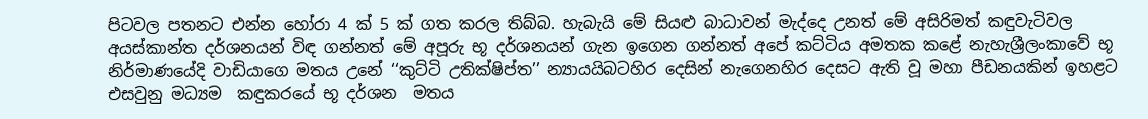පිටවල පතනට එන්න හෝරා 4 ක් 5 ක් ගත කරල තිබ්බ. හැබැයි මේ සියළු බාධාවන් මැද්දෙ උනත් මේ අසිරිමත් කඳුවැටිවල අයස්කාන්ත දර්ශනයන් විඳ ගන්නත් මේ අපූරු භූ දර්ශනයන් ගැන ඉගෙන ගන්නත් අපේ කට්ටිය අමතක කළේ නැහැශ්‍රීලංකාවේ භූ නිර්මාණයේදි වාඩියාගෙ මතය උනේ ‘‘කුට්ටි උතික්ෂිප්ත’’ න්‍යායයිබටහිර දෙසින් නැගෙනහිර දෙසට ඇති වූ මහා පීඩනයකින් ඉහළට එසවුනු මධ්‍යම  කඳුකරයේ භූ දර්ශන  මතය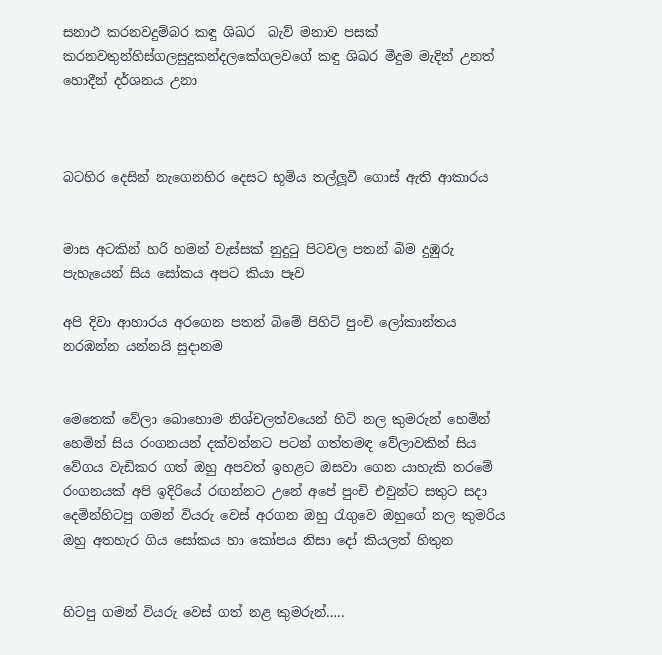සනාථ කරනවදුම්බර කඳු ශිඛර  බැව් මනාව පසක් කරනවතුන්හිස්ගලසුදුකන්දලකේගලවගේ කඳු ශිඛර මීදුම මැදින් උනත් හොදීන් දර්ශනය උනා



බටහිර දෙසින් නැගෙනහිර දෙසට භූමිය තල්ලූවී ගොස් ඇති ආකාරය


මාස අටකින් හරි හමන් වැස්සක් නුදුටු පිටවල පතන් බිම දුඹුරු පැහැයෙන් සිය සෝකය අපට කියා පෑව

අපි දිවා ආහාරය අරගෙන පතන් බිමේ පිහිටි පුංචි ලෝකාන්තය නරඹන්න යන්නයි සුදානම


මෙතෙක් වේලා බොහොම නිශ්චලත්වයෙන් හිටි නල කුමරුන් හෙමින් හෙමින් සිය රංගනයන් දක්වන්නට පටන් ගත්තමඳ වේලාවකින් සිය වේගය වැඩිකර ගත් ඔහු අපවත් ඉහළට ඔසවා ගෙන යාහැකි තරමේ රංගනයක් අපි ඉදිරියේ රඟන්නට උනේ අපේ පුංචි එවුන්ට සතුට සදා දෙමින්හිටපු ගමන් වියරු වෙස් අරගන ඔහු රැගුවෙ ඔහුගේ නල කුමරිය ඔහු අතහැර ගිය සෝකය හා කෝපය නිසා දෝ කියලත් හිතුන


හිටපු ගමන් වියරු වෙස් ගත් නළ කුමරුන්…..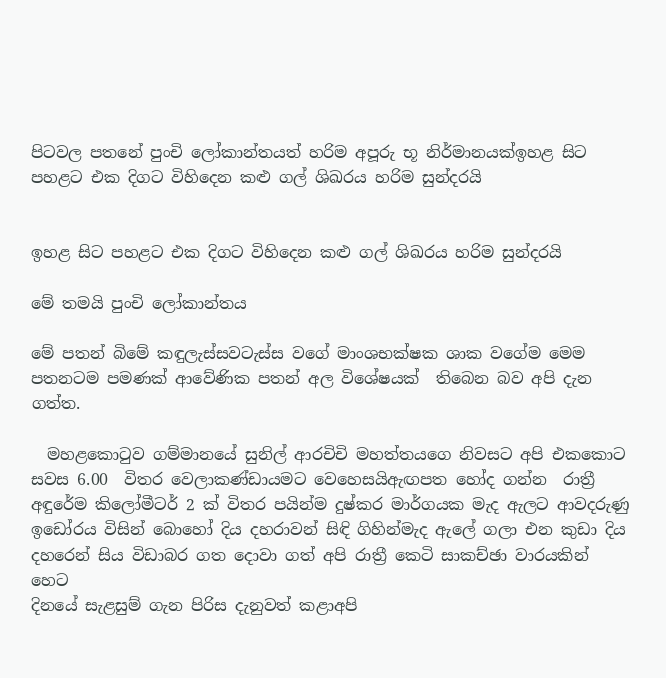පිටවල පතනේ පුංචි ලෝකාන්තයත් හරිම අපූරු භූ නිර්මානයක්ඉහළ සිට පහළට එක දිගට විහිදෙන කළු ගල් ශිඛරය හරිම සුන්දරයි


ඉහළ සිට පහළට එක දිගට විහිදෙන කළු ගල් ශිඛරය හරිම සුන්දරයි

මේ තමයි පුංචි ලෝකාන්තය

මේ පතන් බිමේ කඳුලැස්සවටැස්ස වගේ මාංශභක්ෂක ශාක වගේම මෙම පතනටම පමණක් ආවේණික පතන් අල විශේෂයක්  තිබෙන බව අපි දැන ගත්ත.

  මහළකොටුව ගම්මානයේ සුනිල් ආරචිචි මහත්තයගෙ නිවසට අපි එකකොට සවස 6.00  විතර වෙලාකණ්ඩායමට වෙහෙසයිඇඟපත හෝද ගන්න  රාත්‍රී අඳුරේම කිලෝමීටර් 2 ක් විතර පයින්ම දුෂ්කර මාර්ගයක මැද ඇලට ආවදරුණු ඉඩෝරය විසින් බොහෝ දිය දහරාවන් සිඳි ගිහින්මැද ඇලේ ගලා එන කුඩා දිය දහරෙන් සිය විඩාබර ගත දොවා ගත් අපි රාත්‍රී කෙටි සාකච්ඡා වාරයකින් හෙට
දිනයේ සැළසුම් ගැන පිරිස දැනුවත් කළාඅපි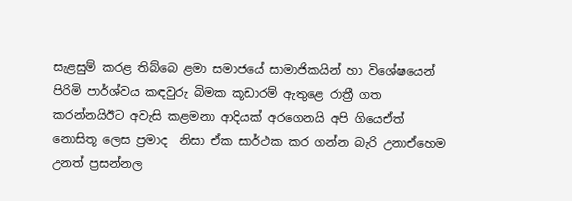සැළසුම් කරළ තිබ්බෙ ළමා සමාජයේ සාමාජිකයින් හා විශේෂයෙන් පිරිමි පාර්ශ්වය කඳවුරු බිමක කූඩාරම් ඇතුළෙ රාත්‍රී ගත කරන්නයිඊට අවැසි කළමනා ආදියක් අරගෙනයි අපි ගියෙඒත් නොසිතූ ලෙස ප්‍රමාද  නිසා ඒක සාර්ථක කර ගන්න බැරි උනාඒහෙම උනත් ප්‍රසන්නල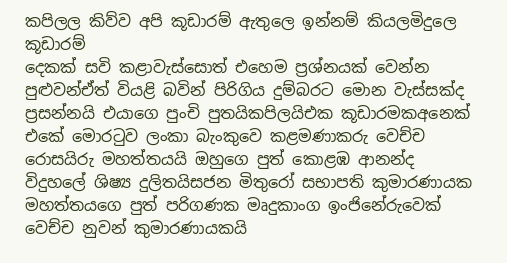කපිලල කිව්ව අපි කූඩාරම් ඇතුලෙ ඉන්නම් කියලමිදුලෙ කූඩාරම්
දෙකක් සවි කළාවැස්සොත් එහෙම ප්‍රශ්නයක් වෙන්න පුළුවන්ඒත් වියළි බවින් පිරිගිය දුම්බරට මොන වැස්සක්ද ප්‍රසන්නයි එයාගෙ පුංචි පුතයිකපිලයිඑක කූඩාරමකඅනෙක් එකේ මොරටුව ලංකා බැංකුවෙ කළමණාකරු වෙච්ච රොසයිරු මහත්තයයි ඔහුගෙ පුත් කොළඹ ආනන්ද විදුහලේ ශිෂ්‍ය දුලිතයිසජන මිතුරෝ සභාපති කුමාරණායක මහත්තයගෙ පුත් පරිගණක මෘදුකාංග ඉංජිනේරුවෙක් වෙච්ච නුවන් කුමාරණායකයි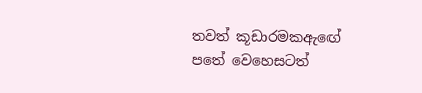තවත් කූඩාරමකඇඟේ පතේ වෙහෙසටත්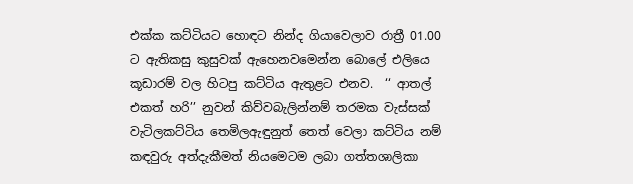එක්ක කට්ටියට හොඳට නින්ද ගියාවෙලාව රාත්‍රී 01.00 ට ඇතිකසු කුසුවක් ඇහෙනවමෙන්න බොලේ එලියෙ කූඩාරම් වල හිටපු කට්ටිය ඇතුළට එනව.  ‘‘ ආතල් එකත් හරි’’ නුවන් කිව්වබැලින්නම් තරමක වැස්සක් වැටිලකට්ටිය තෙමිලඇඳුනුත් තෙත් වෙලා කට්ටිය නම් කඳවුරු අත්දැකීමත් නියමෙටම ලබා ගත්තශාලිකා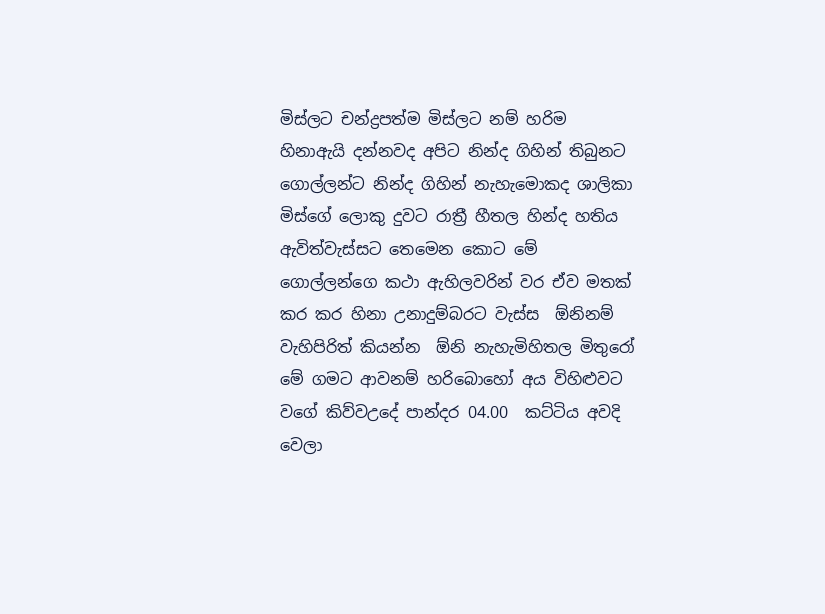මිස්ලට චන්ද්‍රපත්ම මිස්ලට නම් හරිම හිනාඇයි දන්නවද අපිට නින්ද ගිහින් තිබුනට  ගොල්ලන්ට නින්ද ගිහින් නැහැමොකද ශාලිකා මිස්ගේ ලොකු දුවට රාත්‍රී හීතල හින්ද හතිය ඇවිත්වැස්සට තෙමෙන කොට මේ ගොල්ලන්ගෙ කථා ඇහිලවරින් වර ඒව මතක් කර කර හිනා උනාදුම්බරට වැස්ස  ඕනිනම් වැහිපිරිත් කියන්න  ඕනි නැහැමිහිතල මිතුරෝ මේ ගමට ආවනම් හරිබොහෝ අය විහිළුවට වගේ කිව්වඋදේ පාන්දර 04.00  කට්ටිය අවදි වෙලා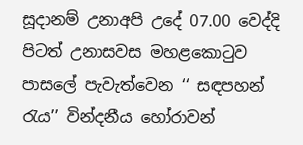සූදානම් උනාඅපි උදේ 07.00 වෙද්දි පිටත් උනාසවස මහළකොටුව පාසලේ පැවැත්වෙන ‘‘ සඳපහන් රැය’’ වින්දනීය හෝරාවන්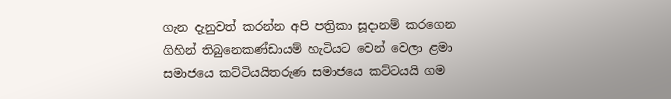ගැන දැනුවත් කරන්න අපි පත්‍රිකා සූදානම් කරගෙන ගිහින් තිබුනෙකණ්ඩායම් හැටියට වෙන් වෙලා ළමා සමාජයෙ කට්ටියයිතරුණ සමාජයෙ කට්ටයයි ගම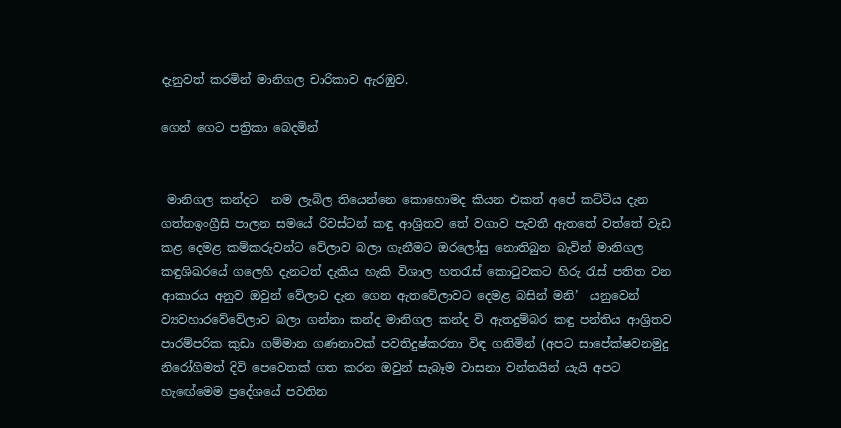දැනුවත් කරමින් මානිගල චාරිකාව ඇරඹුව.

ගෙන් ගෙට පත්‍රිකා බෙදමින්


 මානිගල කන්දට  නම ලැබිල තියෙන්නෙ කොහොමද කියන එකත් අපේ කට්ටිය දැන ගත්තඉංග්‍රීසි පාලන සමයේ රිවස්ටන් කඳු ආශ්‍රිතව තේ වගාව පැවතී ඇතතේ වත්තේ වැඩ කළ දෙමළ කම්කරුවන්ට වේලාව බලා ගැනීමට ඔරලෝසු නොතිබුන බැවින් මානිගල කඳුශිඛරයේ ගලෙහි දැනටත් දැකිය හැකි විශාල හතරැස් කොටුවකට හිරු රැස් පතිත වන ආකාරය අනුව ඔවුන් වේලාව දැන ගෙන ඇතවේලාවට දෙමළ බසින් මනි’  යනුවෙන් ව්‍යවහාරවේවේලාව බලා ගන්නා කන්ද මානිගල කන්ද වි ඇතදුම්බර කඳු පන්තිය ආශ්‍රිතව පාරම්පරික කුඩා ගම්මාන ගණනාවක් පවතිදුෂ්කරතා විඳ ගනිමින් (අපට සාපේක්ෂවනමුදු නිරෝගිමත් දිවි පෙවෙතක් ගත කරන ඔවුන් සැබෑම වාසනා වන්තයින් යැයි අපට හැඟේමෙම ප්‍රදේශයේ පවතින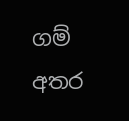ගම් අතර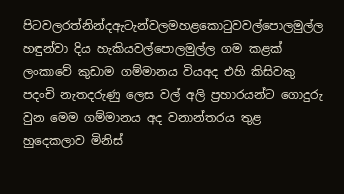පිටවලරත්නින්දඇටැන්වලමහළකොටුවවල්පොලමුල්ල හඳුන්වා දිය හැකියවල්පොලමුල්ල ගම කළක් ලංකාවේ කුඩාම ගම්මානය වියඅද එහි කිසිවකු පදංචි නැතදරුණු ලෙස වල් අලි ප්‍රහාරයන්ට ගොදුරු වුන මෙම ගම්මානය අද වනාන්තරය තුළ හුදෙකලාව මිනිස්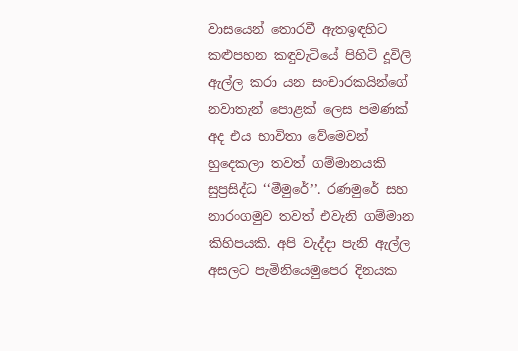වාසයෙන් තොරවී ඇතඉඳහිට කළුපහන කඳුවැටියේ පිහිටි දූවිලි ඇල්ල කරා යන සංචාරකයින්ගේ නවාතැන් පොළක් ලෙස පමණක් අද එය භාවිතා වේමෙවන් හුදෙකලා තවත් ගම්මානයකි සුප්‍රසිද්ධ ‘‘මීමුරේ’’. රණමුරේ සහ නාරංගමුව තවත් එවැනි ගම්මාන කිහිපයකි. අපි වැද්දා පැනි ඇල්ල අසලට පැමිනියෙමුපෙර දිනයක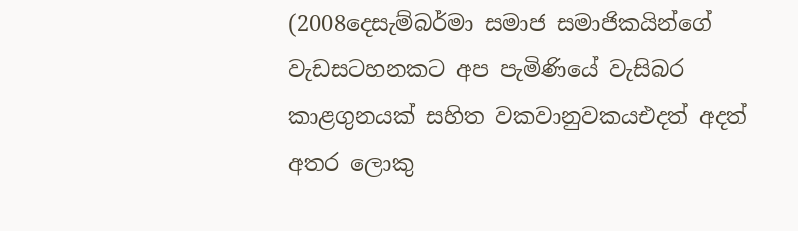(2008දෙසැම්බර්මා සමාජ සමාජිකයින්ගේ වැඩසටහනකට අප පැමිණියේ වැසිබර කාළගුනයක් සහිත වකවානුවකයඑදත් අදත් අතර ලොකු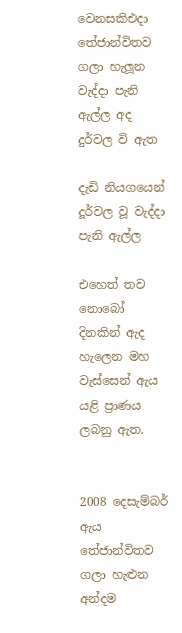වෙනසකිඑදා තේජාන්විතව ගලා හැලූන වැද්දා පැනි ඇල්ල අද දුර්වල වි ඇත

දැඩි නියගයෙන් දූර්වල වූ වැද්දා පැනි ඇල්ල

එහෙත් තව නොබෝ දිනකින් ඇද හැලෙන මහ වැස්සෙන් ඇය යළි ප්‍රාණය ලබනු ඇත.


2008 දෙසැම්බර් ඇය තේජාන්විතව ගලා හැළුන අන්දම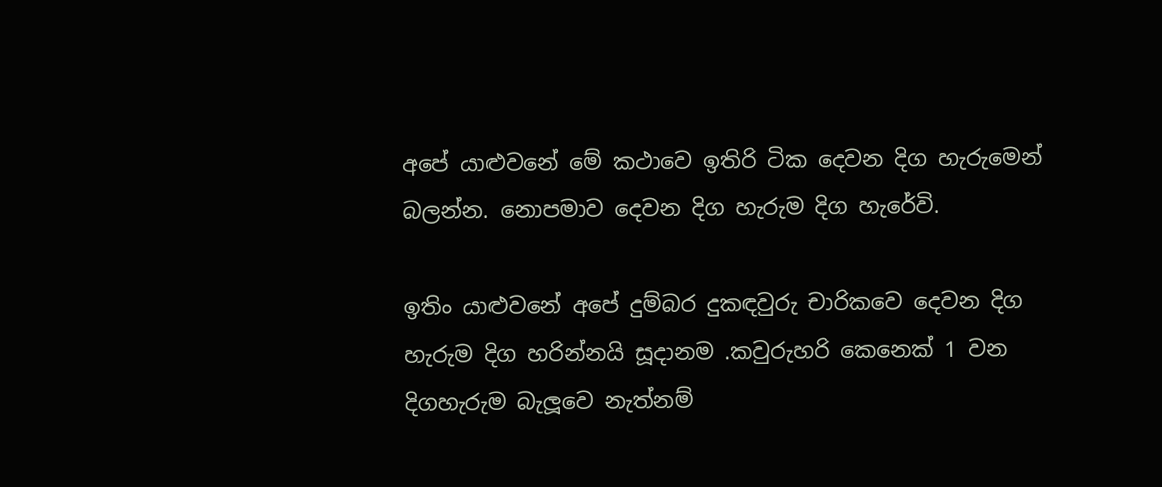අපේ යාළුවනේ මේ කථාවෙ ඉතිරි ටික දෙවන දිග හැරුමෙන් බලන්න. නොපමාව දෙවන දිග හැරුම දිග හැරේවි.

ඉතිං යාළුවනේ අපේ දුම්බර දුකඳවුරු චාරිකවෙ දෙවන දිග හැරුම දිග හරින්නයි සූදානම .කවුරුහරි කෙනෙක් 1 වන දිගහැරුම බැලූවෙ නැත්නම්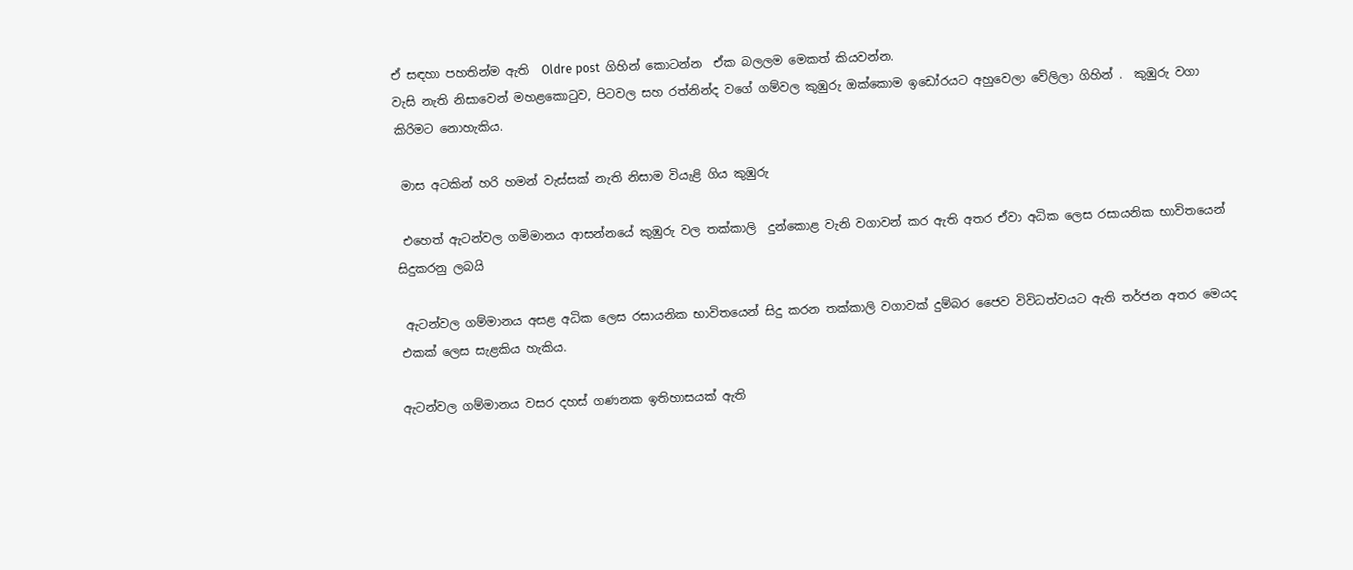ඒ සඳහා පහතින්ම ඇති  Oldre post  ගිහින් කොටන්න  ඒක බලලම මෙකත් කියවන්න.
වැසි නැති නිසාවෙන් මහළකොටුව, පිටවල සහ රත්නින්ද වගේ ගම්වල කුඹුරු ඔක්කොම ඉඩෝරයට අහුවෙලා වේලිලා ගිහින් .  කුඹුරු වගා කිරිමට නොහැකිය.

 මාස අටකින් හරි හමන් වැස්සක් නැති නිසාම වියැළි ගිය කුඹුරු

 එහෙත් ඇටන්වල ගමිමානය ආසන්නයේ කුඹුරු වල තක්කාලි  දුන්කොළ වැනි වගාවන් කර ඇති අතර ඒවා අධික ලෙස රසායනික භාවිතයෙන් සිදුකරනු ලබයි

 ඇටන්වල ගම්මානය අසළ අධික ලෙස රසායනික භාවිතයෙන් සිදු කරන තක්කාලි වගාවක් දුම්බර ජෛව විවිධත්වයට ඇති තර්ජන අතර මෙයද එකක් ලෙස සැළකිය හැකිය.

ඇටන්වල ගම්මානය වසර දහස් ගණනක ඉතිහාසයක් ඇති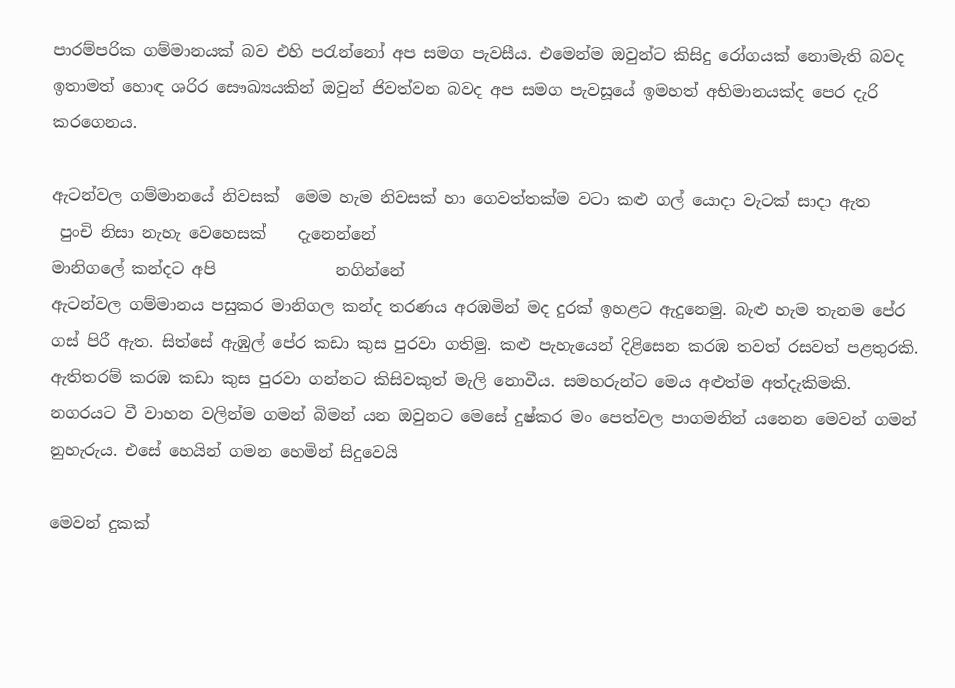පාරම්පරික ගම්මානයක් බව එහි පරැන්නෝ අප සමග පැවසීය. එමෙන්ම ඔවුන්ට කිසිදු රෝගයක් නොමැති බවද ඉතාමත් හොඳ ශරිර සෞඛ්‍යයකින් ඔවුන් ජිවත්වන බවද අප සමග පැවසූයේ ඉමහත් අභිමානයක්ද පෙර දැරි කරගෙනය.

ඇටන්වල ගම්මානයේ නිවසක්  මෙම හැම නිවසක් හා ගෙවත්තක්ම වටා කළු ගල් යොදා වැටක් සාදා ඇත
 පුංචි නිසා නැහැ වෙහෙසක්    දැනෙන්නේ
මානිගලේ කන්දට අපි               නගින්නේ
ඇටන්වල ගම්මානය පසුකර මානිගල කන්ද තරණය අරඹමින් මද දුරක් ඉහළට ඇදුනෙමු. බැළු හැම තැනම පේර ගස් පිරී ඇත. සිත්සේ ඇඹුල් පේර කඩා කුස පුරවා ගතිමු. කළු පැහැයෙන් දිළිසෙන කරඹ තවත් රසවත් පළතුරකි. ඇතිතරම් කරඹ කඩා කුස පුරවා ගන්නට කිසිවකුත් මැලි නොවීය. සමහරුන්ට මෙය අළුත්ම අත්දැකිමකි. නගරයට වී වාහන වලින්ම ගමන් බිමන් යන ඔවුනට මෙසේ දුෂ්කර මං පෙත්වල පාගමනින් යනෙන මෙවන් ගමන් නුහැරුය. එසේ හෙයින් ගමන හෙමින් සිදුවෙයි

මෙවන් දුකක්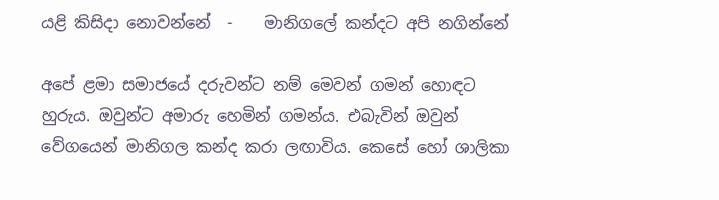යළි කිසිදා නොවන්නේ  -    මානිගලේ කන්දට අපි නගින්නේ

අපේ ළමා සමාජයේ දරුවන්ට නම් මෙවන් ගමන් හොඳට හුරුය. ඔවුන්ට අමාරු හෙමින් ගමන්ය. එබැවින් ඔවුන් වේගයෙන් මානිගල කන්ද කරා ලඟාවිය. කෙසේ හෝ ශාලිකා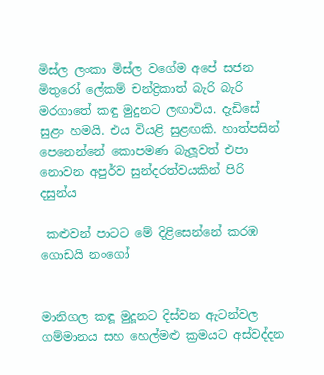මිස්ල ලංකා මිස්ල වගේම අපේ සජන මිතුරෝ ලේකම් චන්ද්‍රිකාත් බැරි බැරි මරගාතේ කඳු මුදුනට ලඟාවිය. දැඩිසේ සුළං හමයි. එය වියළි සුළඟකි. හාත්පසින් පෙනෙන්නේ කොපමණ බැලූවත් එපා නොවන අපුර්ව සුන්දරත්වයකින් පිරි දසුන්ය

 කළුවන් පාටට මේ දිළිසෙන්නේ කරඹ ගොඩයි නංගෝ


මානිගල කඳූ මුදූනට දිස්වන ඇටන්වල ගම්මානය සහ හෙල්මළු ක්‍රමයට අස්වද්දන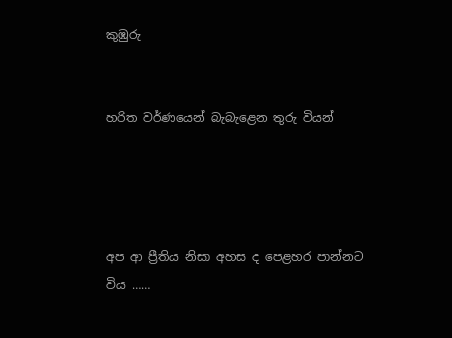කුඹුරු


හරිත වර්ණයෙන් බැබැළෙන තුරු වියන්




අප ආ ප්‍රීතිය නිසා අහස ද පෙළහර පාන්නට  විය ……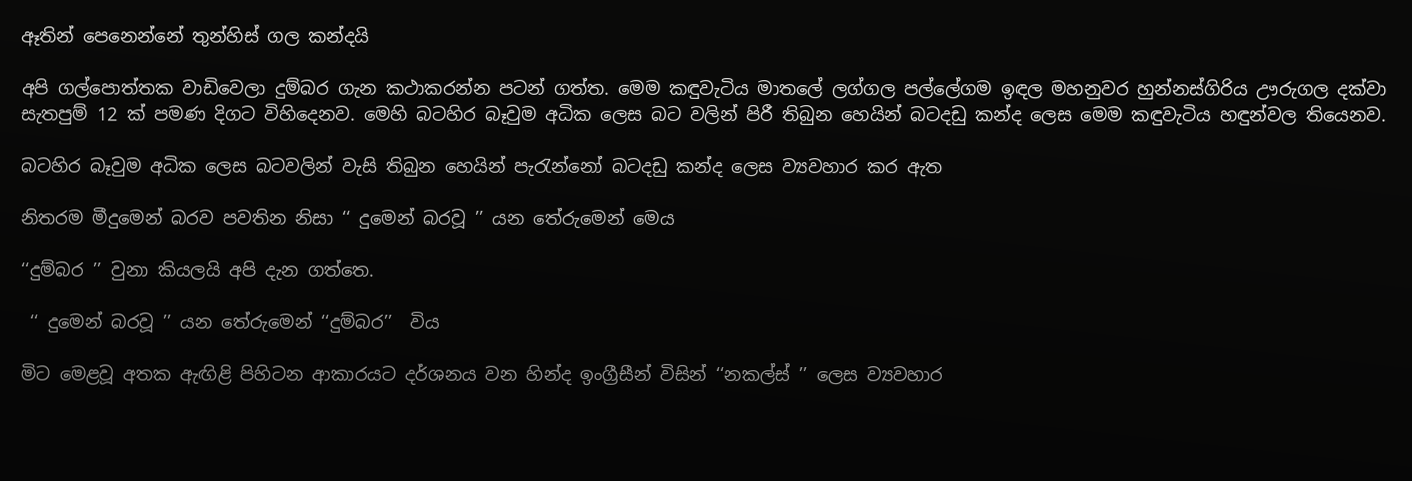ඈතින් පෙනෙන්නේ තුන්හිස් ගල කන්දයි

අපි ගල්පොත්තක වාඩිවෙලා දුම්බර ගැන කථාකරන්න පටන් ගත්ත. මෙම කඳුවැටිය මාතලේ ලග්ගල පල්ලේගම ඉඳල මහනුවර හුන්නස්ගිරිය ඌරුගල දක්වා සැතපුම් 12 ක් පමණ දිගට විහිදෙනව. මෙහි බටහිර බෑවුම අධික ලෙස බට වලින් පිරී තිබුන හෙයින් බටදඩු කන්ද ලෙස මෙම කඳුවැටිය හඳුන්වල තියෙනව.

බටහිර බෑවුම අධික ලෙස බටවලින් වැසි තිබුන හෙයින් පැරැන්නෝ බටදඩු කන්ද ලෙස ව්‍යවහාර කර ඇත

නිතරම මීදුමෙන් බරව පවතින නිසා ‘‘ දුමෙන් බරවූ ’’ යන තේරුමෙන් මෙය

‘‘දුම්බර ’’ වුනා කියලයි අපි දැන ගත්තෙ.

 ‘‘ දුමෙන් බරවූ ’’ යන තේරුමෙන් ‘‘දුම්බර’’  විය

මිට මෙළවූ අතක ඇඟිළි පිහිටන ආකාරයට දර්ශනය වන හින්ද ඉංග්‍රීසීන් විසින් ‘‘නකල්ස් ’’ ලෙස ව්‍යවහාර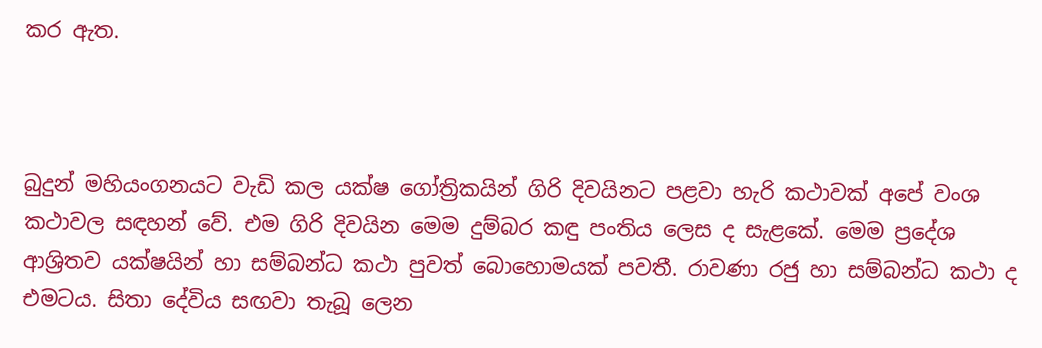කර ඇත.



බුදුන් මහියංගනයට වැඩි කල යක්ෂ ගෝත්‍රිකයින් ගිරි දිවයිනට පළවා හැරි කථාවක් අපේ වංශ කථාවල සඳහන් වේ. එම ගිරි දිවයින මෙම දුම්බර කඳු පංතිය ලෙස ද සැළකේ. මෙම ප්‍රදේශ ආශ්‍රිතව යක්ෂයින් හා සම්බන්ධ කථා පුවත් බොහොමයක් පවතී. රාවණා රජු හා සම්බන්ධ කථා ද එමටය. සිතා දේවිය සඟවා තැබූ ලෙන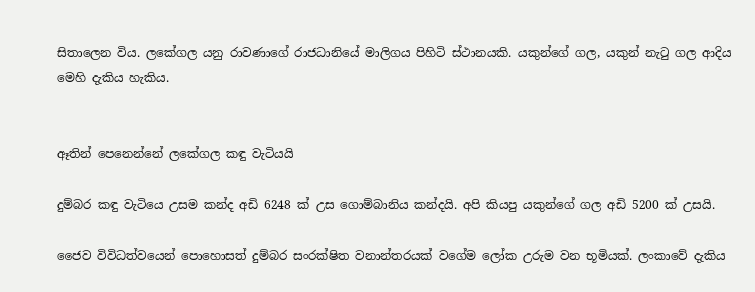සිතාලෙන විය. ලකේගල යනු රාවණාගේ රාජධානියේ මාලිගය පිහිටි ස්ථානයකි. යකුන්ගේ ගල, යකුන් නැටු ගල ආදිය මෙහි දැකිය හැකිය.


ඈතින් පෙනෙන්නේ ලකේගල කඳු වැටියයි

දුම්බර කඳු වැටියෙ උසම කන්ද අඩි 6248 ක් උස ගොම්බානිය කන්දයි. අපි කියපු යකුන්ගේ ගල අඩි 5200 ක් උසයි.

ජෛව විවිධත්වයෙන් පොහොසත් දුම්බර සංරක්ෂිත වනාන්තරයක් වගේම ලෝක උරුම වන භූමියක්. ලංකාවේ දැකිය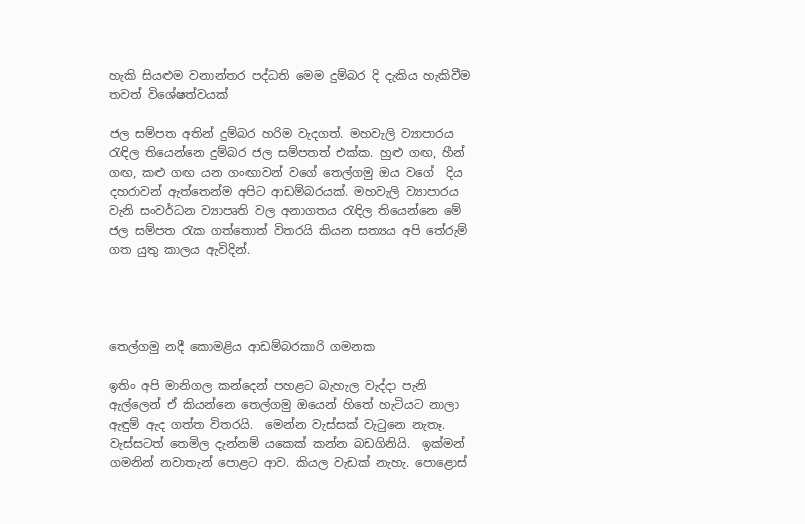හැකි සියළුම වනාන්තර පද්ධති මෙම දුම්බර දි දැකිය හැකිවීම තවත් විශේෂත්වයක්

ජල සම්පත අතින් දුම්බර හරිම වැදගත්. මහවැලි ව්‍යාපාරය රැඳිල තියෙන්නෙ දුම්බර ජල සම්පතත් එක්ක. හුළු ගඟ, හීන් ගඟ, කළු ගඟ යන ගංඟාවන් වගේ තෙල්ගමු ඔය වගේ  දිය දහරාවන් ඇත්තෙන්ම අපිට ආඩම්බරයක්. මහවැලි ව්‍යාපාරය වැනි සංවර්ධන ව්‍යාපෘති වල අනාගතය රැඳිල තියෙන්නෙ මේ ජල සම්පත රැක ගත්තොත් විතරයි කියන සත්‍යය අපි තේරුම් ගත යුතු කාලය ඇවිදින්.




තෙල්ගමු නදී කොමළිය ආඩම්බරකාරි ගමනක

ඉතිං අපි මානිගල කන්දෙන් පහළට බැහැල වැද්දා පැනි ඇල්ලෙන් ඒ කියන්නෙ තෙල්ගමු ඔයෙන් හිතේ හැටියට නාලා ඇඳුම් ඇද ගත්ත විතරයි.  මෙන්න වැස්සක් වැටුනෙ නැතෑ.  වැස්සටත් තෙමිල දැන්නම් යකෙක් කන්න බඩගිනියි.  ඉක්මන් ගමනින් නවාතැන් පොළට ආව. කියල වැඩක් නැහැ. පොළොස්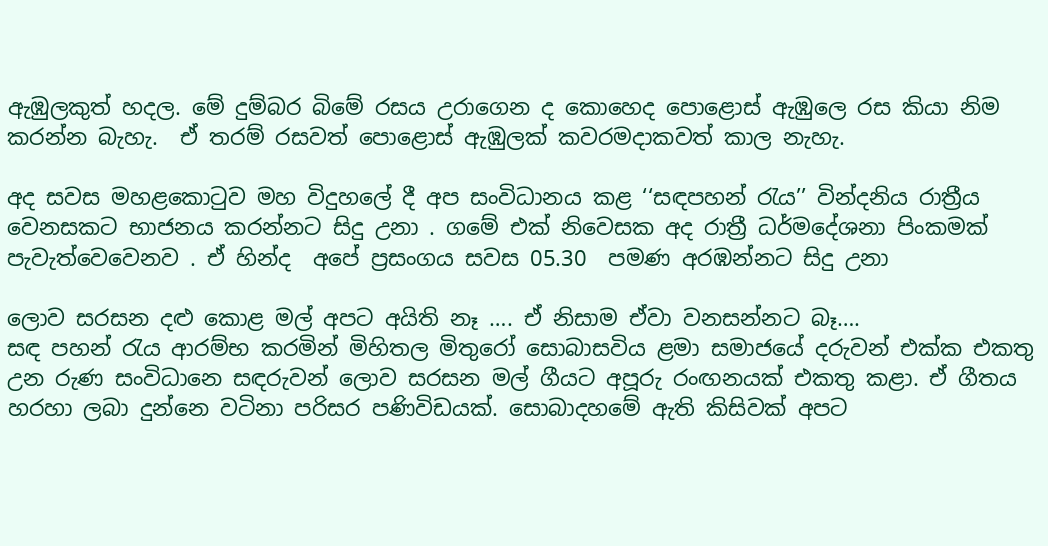ඇඹුලකුත් හදල. මේ දුම්බර බිමේ රසය උරාගෙන ද කොහෙද පොළොස් ඇඹුලෙ රස කියා නිම කරන්න බැහැ.  ඒ තරම් රසවත් පොළොස් ඇඹුලක් කවරමදාකවත් කාල නැහැ.

අද සවස මහළකොටුව මහ විදුහලේ දී අප සංවිධානය කළ ‘‘සඳපහන් රැය’’ වින්දනිය රාත්‍රීය වෙනසකට භාජනය කරන්නට සිදු උනා . ගමේ එක් නිවෙසක අද රාත්‍රී ධර්මදේශනා පිංකමක් පැවැත්වෙවෙනව . ඒ හින්ද  අපේ ප්‍රසංගය සවස 05.30  පමණ අරඹන්නට සිදු උනා

ලොව සරසන දළු කොළ මල් අපට අයිති නෑ …. ඒ නිසාම ඒවා වනසන්නට බෑ….
සඳ පහන් රැය ආරම්භ කරමින් මිහිතල මිතුරෝ සොබාසවිය ළමා සමාජයේ දරුවන් එක්ක එකතු උන රුණ සංවිධානෙ සඳරුවන් ලොව සරසන මල් ගීයට අපූරු රංඟනයක් එකතු කළා. ඒ ගීතය හරහා ලබා දුන්නෙ වටිනා පරිසර පණිවිඩයක්. සොබාදහමේ ඇති කිසිවක් අපට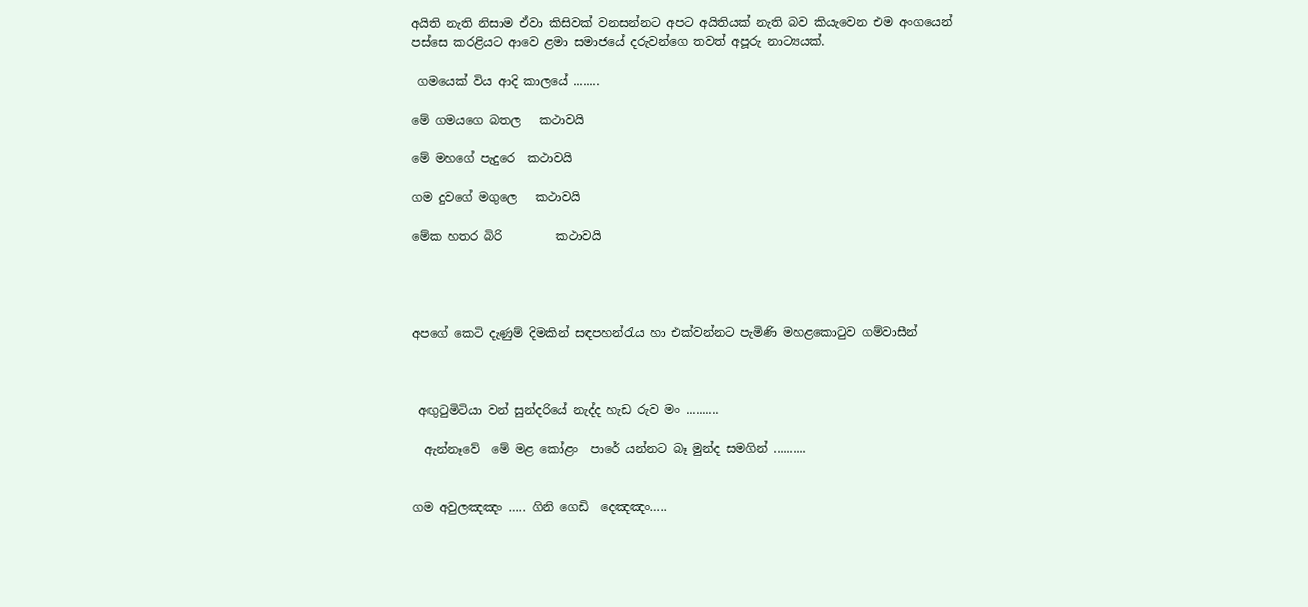අයිති නැති නිසාම ඒවා කිසිවක් වනසන්නට අපට අයිතියක් නැති බව කියැවෙන එම අංගයෙන් පස්සෙ කරළියට ආවෙ ළමා සමාජයේ දරුවන්ගෙ තවත් අපූරු නාට්‍යයක්.

 ගමයෙක් විය ආදි කාලයේ ........

මේ ගමයගෙ බතල   කථාවයි

මේ මහගේ පැදුරෙ  කථාවයි

ගම දුවගේ මගුලෙ   කථාවයි

මේක හතර බිරි         කථාවයි




අපගේ කෙටි දැණුම් දිමකින් සඳපහන්රැය හා එක්වන්නට පැමිණි මහළකොටුව ගම්වාසීන්



 අඟුටුමිටියා වන් සුන්දරියේ නැද්ද හැඩ රුව මං ..........

  ඇන්නෑවේ  මේ මළ කෝළං  පාරේ යන්නට බෑ මුන්ද සමගින් ..........


ගම අවුලඤඤං ….. ගිනි ගෙඩි  දෙඤඤං…..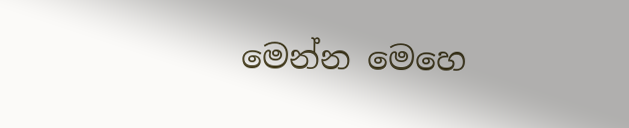මෙන්න මෙහෙ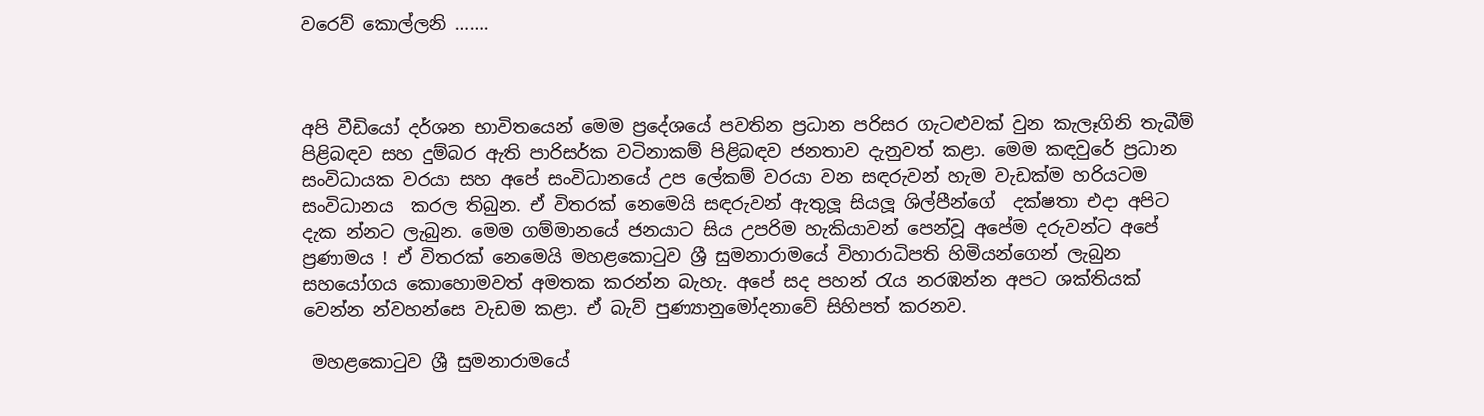වරෙව් කොල්ලනි …….



අපි වීඩියෝ දර්ශන භාවිතයෙන් මෙම ප්‍රදේශයේ පවතින ප්‍රධාන පරිසර ගැටළුවක් වුන කැලෑගිනි තැබීම් පිළිබඳව සහ දුම්බර ඇති පාරිසර්ක වටිනාකම් පිළිබඳව ජනතාව දැනුවත් කළා. මෙම කඳවුරේ ප්‍රධාන සංවිධායක වරයා සහ අපේ සංවිධානයේ උප ලේකම් වරයා වන සඳරුවන් හැම වැඩක්ම හරියටම සංවිධානය  කරල තිබුන. ඒ විතරක් නෙමෙයි සඳරුවන් ඇතුලූ සියලූ ශිල්පීන්ගේ  දක්ෂතා එදා අපිට දැක න්නට ලැබුන. මෙම ගම්මානයේ ජනයාට සිය උපරිම හැකියාවන් පෙන්වූ අපේම දරුවන්ට අපේ ප්‍රණාමය ! ඒ විතරක් නෙමෙයි මහළකොටුව ශ්‍රී සුමනාරාමයේ විහාරාධිපති හිමියන්ගෙන් ලැබුන සහයෝගය කොහොමවත් අමතක කරන්න බැහැ. අපේ සද පහන් රැය නරඹන්න අපට ශක්තියක් වෙන්න න්වහන්සෙ වැඩම කළා. ඒ බැව් පුණ්‍යානුමෝදනාවේ සිහිපත් කරනව.

 මහළකොටුව ශ්‍රී සුමනාරාමයේ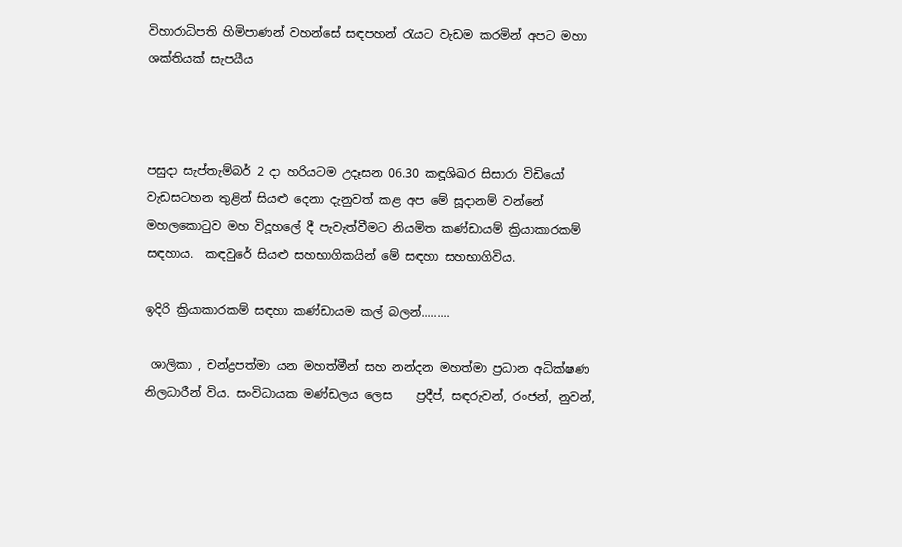විහාරාධිපති හිමිපාණන් වහන්සේ සඳපහන් රැයට වැඩම කරමින් අපට මහා ශක්තියක් සැපයීය



පසුදා සැප්තැම්බර් 2 දා හරියටම උදෑසන 06.30 කඳූශිඛර සිසාරා විඩියෝ වැඩසටහන තුළින් සියළු දෙනා දැනුවත් කළ අප මේ සූදානම් වන්නේ මහලකොටුව මහ විදූහලේ දී පැවැත්වීමට නියමිත කණ්ඩායම් ක්‍රියාකාරකම් සඳහාය.  කඳවුරේ සියළු සහභාගිකයින් මේ සඳහා සහභාගිවිය.

ඉදිරි ක්‍රියාකාරකම් සඳහා කණ්ඩායම කල් බලන්.........

 ශාලිකා , චන්ද්‍රපත්මා යන මහත්මීන් සහ නන්දන මහත්මා ප්‍රධාන අධික්ෂණ  නිලධාරීන් විය. සංවිධායක මණ්ඩලය ලෙස    ප්‍රදීප්, සඳරුවන්, රංජන්, නුවන්,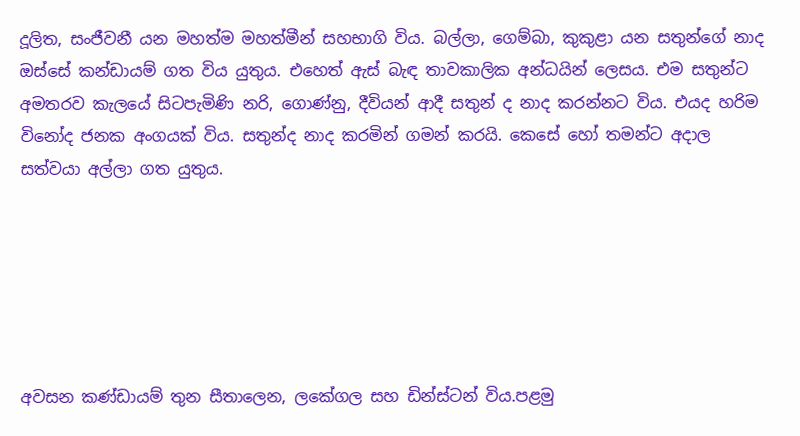දූලිත, සංජීවනී යන මහත්ම මහත්මීන් සහභාගි විය. බල්ලා, ගෙම්බා, කුකුළා යන සතුන්ගේ නාද ඔස්සේ කන්ඩායම් ගත විය යුතුය. එහෙත් ඇස් බැඳ තාවකාලික අන්ධයින් ලෙසය. එම සතුන්ට අමතරව කැලයේ සිටපැමිණි නරි, ගොණ්නු, දීවියන් ආදී සතුන් ද නාද කරන්නට විය. එයද හරිම විනෝද ජනක අංගයක් විය. සතුන්ද නාද කරමින් ගමන් කරයි. කෙසේ හෝ තමන්ට අදාල සත්වයා අල්ලා ගත යුතුය.






අවසන කණ්ඩායම් තුන සීතාලෙන, ලකේගල සහ ඩින්ස්ටන් විය.පළමු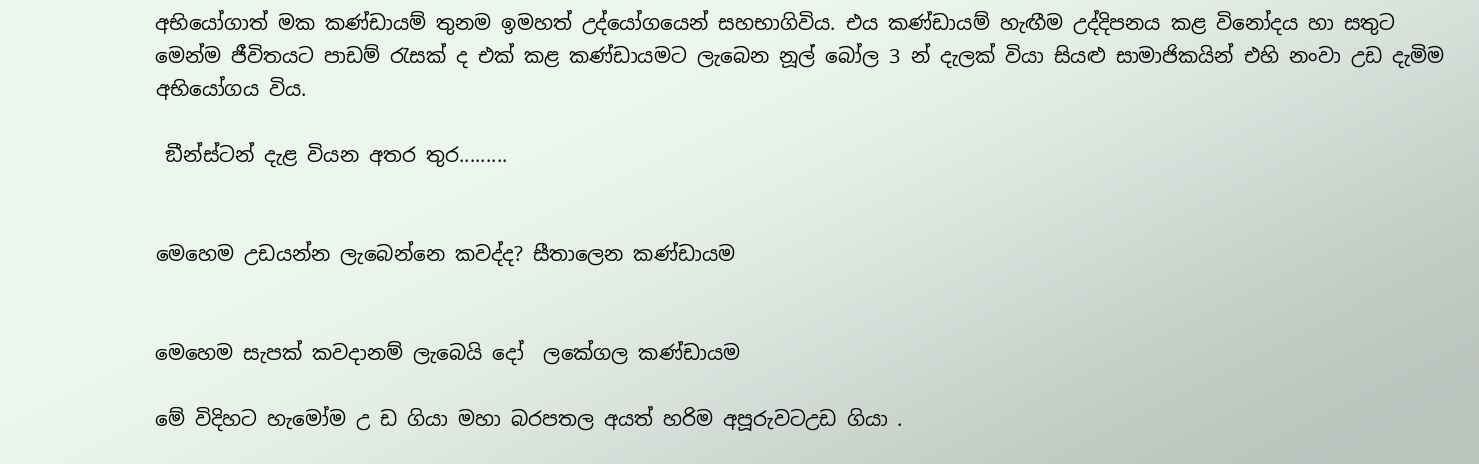අභියෝගාත් මක කණ්ඩායම් තුනම ඉමහත් උද්යෝගයෙන් සහභාගිවිය. එය කණ්ඩායම් හැඟීම උද්දිපනය කළ විනෝදය හා සතුට මෙන්ම ජීවිතයට පාඩම් රැසක් ද එක් කළ කණ්ඩායමට ලැබෙන නූල් බෝල 3 න් දැලක් වියා සියළු සාමාජිකයින් එහි නංවා උඩ දැමිම අභියෝගය විය.

 ඞීන්ස්ටන් දැළ වියන අතර තුර.........


මෙහෙම උඩයන්න ලැබෙන්නෙ කවද්ද? සීතාලෙන කණ්ඩායම


මෙහෙම සැපක් කවදානම් ලැබෙයි දෝ  ලකේගල කණ්ඩායම

මේ විදිහට හැමෝම උ ඩ ගියා මහා බරපතල අයත් හරිම අපූරුවටඋඩ ගියා .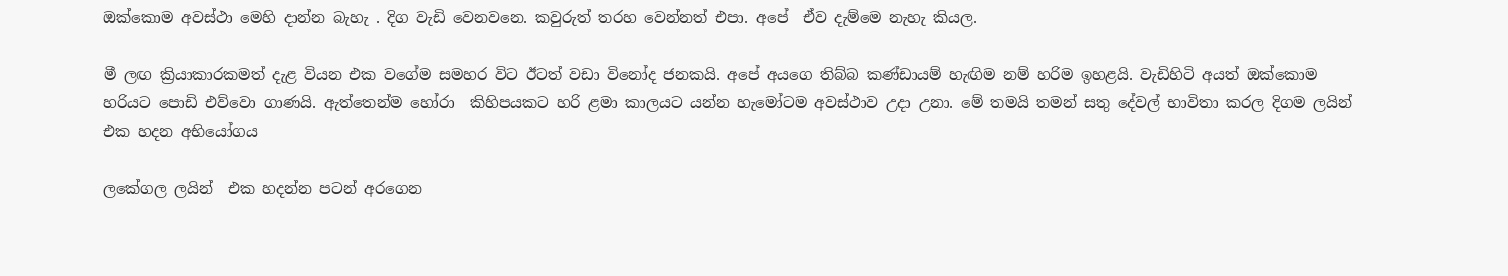ඔක්කොම අවස්ථා මෙහි දාන්න බැහැ . දිග වැඩි වෙනවනෙ. කවුරුත් තරහ වෙන්නත් එපා. අපේ  ඒව දැම්මෙ නැහැ කියල.

මී ලඟ ක්‍රියාකාරකමත් දැළ වියන එක වගේම සමහර විට ඊටත් වඩා විනෝද ජනකයි. අපේ අයගෙ තිබ්බ කණ්ඩායම් හැඟිම නම් හරිම ඉහළයි. වැඩිහිටි අයත් ඔක්කොම හරියට පොඩි එව්වො ගාණයි. ඇත්තෙන්ම හෝරා  කිහිපයකට හරි ළමා කාලයට යන්න හැමෝටම අවස්ථාව උදා උනා. මේ තමයි තමන් සතු දේවල් භාවිතා කරල දිගම ලයින් එක හදන අභියෝගය

ලකේගල ලයින්  එක හදන්න පටන් අරගෙන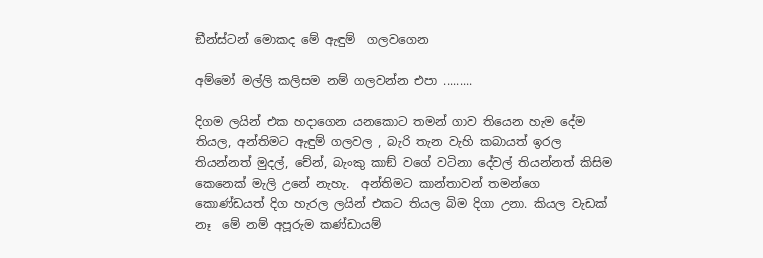ඞීන්ස්ටන් මොකද මේ ඇඳුම්  ගලවගෙන

අම්මෝ මල්ලි කලිසම නම් ගලවන්න එපා .........

දිගම ලයින් එක හදාගෙන යනකොට තමන් ගාව තියෙන හැම දේම තියල, අන්තිමට ඇඳුම් ගලවල , බැරි තැන වැහි කබායත් ඉරල තියන්නත් මුදල්, චේන්, බැංකු කාඞ් වගේ වටිනා දේවල් තියන්නත් කිසිම කෙනෙක් මැලි උනේ නැහැ.  අන්තිමට කාන්තාවන් තමන්ගෙ කොණ්ඩයත් දිග හැරල ලයින් එකට තියල බිම දිගා උනා. කියල වැඩක් නෑ  මේ නම් අපූරුම කණ්ඩායම්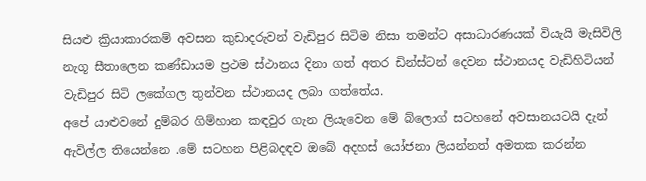සියළු ක්‍රියාකාරකම් අවසන කුඩාදරුවන් වැඩිපුර සිටිම නිසා තමන්ට අසාධාරණයක් වියැයි මැසිවිලි නැගූ සීතාලෙන කණ්ඩායම ප්‍රථම ස්ථානය දිනා ගත් අතර ඩින්ස්ටන් දෙවන ස්ථානයද වැඩිහිටියන් වැඩිපුර සිටි ලකේගල තුන්වන ස්ථානයද ලබා ගත්තේය.
අපේ යාළුවනේ දුම්බර ගිම්හාන කඳවුර ගැන ලියැවෙන මේ බ්ලොග් සටහනේ අවසානයටයි දැන් ඇවිල්ල තියෙන්නෙ .මේ සටහන පිළිබදඳව ඔබේ අදහස් යෝජනා ලියන්නත් අමතක කරන්න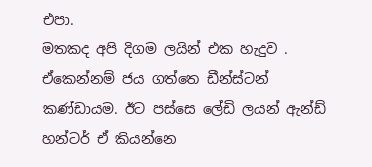එපා.                                                                                                                                                            මතකද අපි දිගම ලයින් එක හැදුව . ඒකෙන්නම් ජය ගත්තෙ ඩීන්ස්ටන් කණ්ඩායම. ඊට පස්සෙ ලේඩි ලයන් ඇන්ඩ් හන්ටර් ඒ කියන්නෙ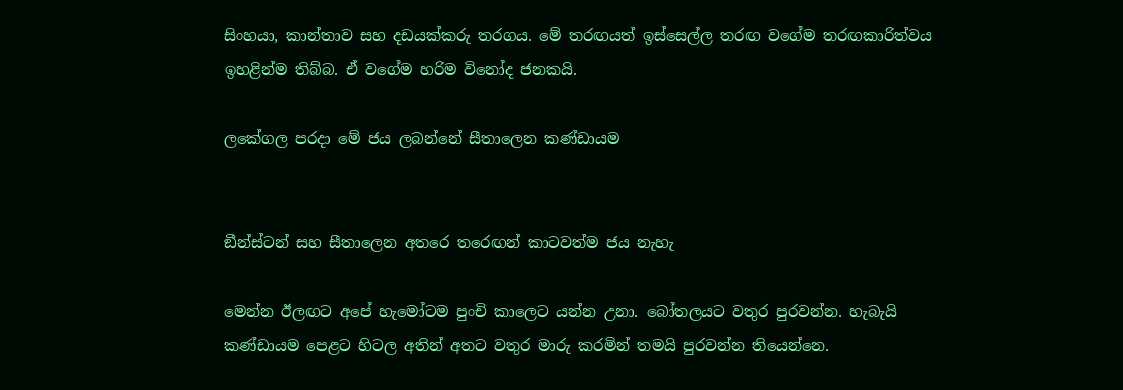සිංහයා, කාන්තාව සහ දඩයක්කරු තරගය. මේ තරඟයත් ඉස්සෙල්ල තරඟ වගේම තරඟකාරිත්වය ඉහළින්ම තිබ්බ. ඒ වගේම හරිම විනෝද ජනකයි.

ලකේගල පරදා මේ ජය ලබන්නේ සීතාලෙන කණ්ඩායම


ඞීන්ස්ටන් සහ සීතාලෙන අතරෙ තරෙඟන් කාටවත්ම ජය නැහැ

මෙන්න ඊලඟට අපේ හැමෝටම පුංචි කාලෙට යන්න උනා. බෝතලයට වතුර පුරවන්න. හැබැයි කණ්ඩායම පෙළට හිටල අතින් අතට වතුර මාරු කරමින් තමයි පුරවන්න තියෙන්නෙ.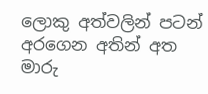ලොකු අත්වලින් පටන් අරගෙන අතින් අත මාරු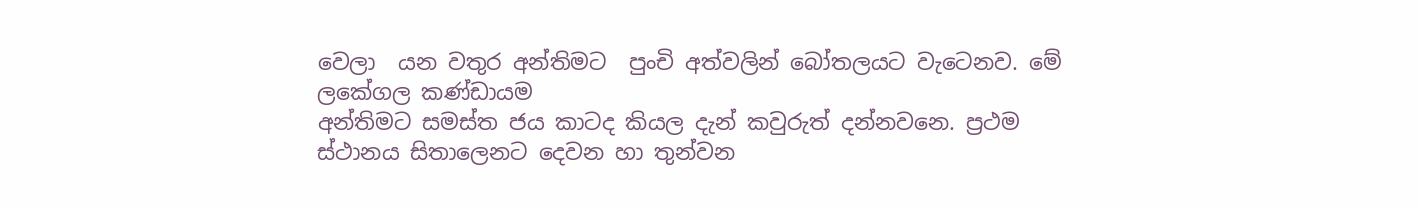වෙලා  යන වතුර අන්තිමට  පුංචි අත්වලින් බෝතලයට වැටෙනව. මේ ලකේගල කණ්ඩායම
අන්තිමට සමස්ත ජය කාටද කියල දැන් කවුරුත් දන්නවනෙ. ප්‍රථම ස්ථානය සිතාලෙනට දෙවන හා තුන්වන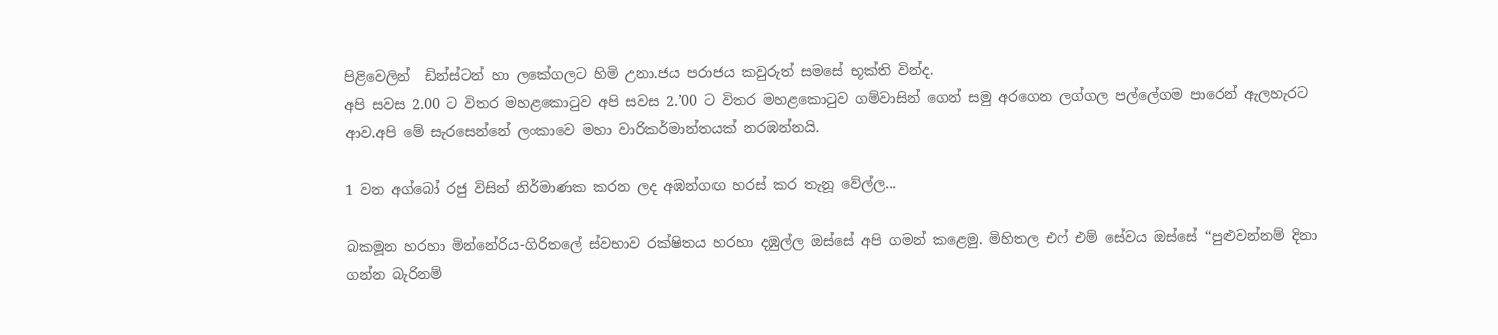පිළිවෙලින්  ඩින්ස්ටන් හා ලකේගලට හිමි උනා.ජය පරාජය කවුරුත් සමසේ භූක්ති වින්ද.
අපි සවස 2.00 ට විතර මහළකොටුව අපි සවස 2.’00 ට විතර මහළකොටුව ගම්වාසින් ගෙන් සමු අරගෙන ලග්ගල පල්ලේගම පාරෙන් ඇලහැරට ආව.අපි මේ සැරසෙන්නේ ලංකාවෙ මහා වාරිකර්මාන්තයක් නරඹන්නයි.

1 වන අග්බෝ රජු විසින් නිර්මාණක කරන ලද අඹන්ගඟ හරස් කර තැනූ වේල්ල...

බකමූන හරහා මින්නේරිය-ගිරිතලේ ස්වභාව රක්ෂිතය හරහා දඹුල්ල ඔස්සේ අපි ගමන් කළෙමු. මිහිතල එෆ් එම් සේවය ඔස්සේ ‘‘පුළුවන්නම් දිනා ගන්න බැරිනම්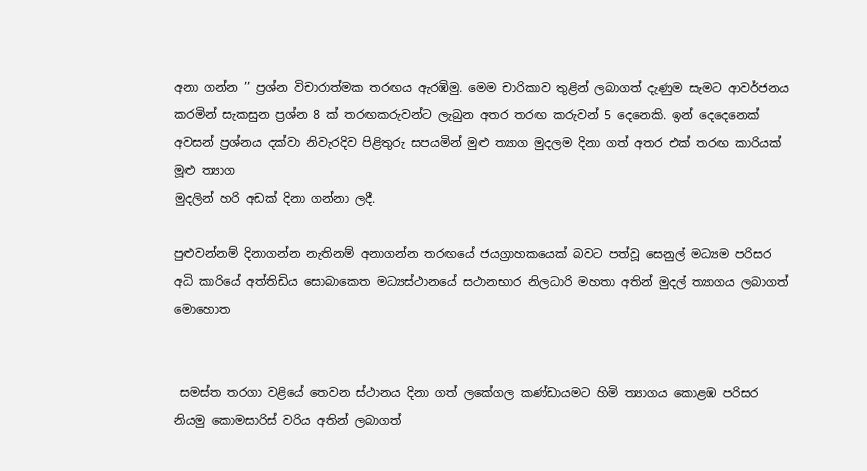අනා ගන්න ’’ ප්‍රශ්න විචාරාත්මක තරඟය ඇරඹිමු. මෙම චාරිකාව තුළින් ලබාගත් දැණුම සැමට ආවර්ජනය කරමින් සැකසුන ප්‍රශ්න 8 ක් තරඟකරුවන්ට ලැබුන අතර තරඟ කරුවන් 5 දෙනෙකි. ඉන් දෙදෙනෙක් අවසන් ප්‍රශ්නය දක්වා නිවැරදිව පිළිතුරු සපයමින් මුළු ත්‍යාග මුදලම දිනා ගත් අතර එක් තරඟ කාරියක් මූළු ත්‍යාග
මුදලින් හරි අඩක් දිනා ගන්නා ලදී.

පුළුවන්නම් දිනාගන්න නැතිනම් අනාගන්න තරඟයේ ජයග්‍රාහකයෙක් බවට පත්වූ සෙනුල් මධ්‍යම පරිසර අධි කාරියේ අත්තිඩිය සොබාකෙත මධ්‍යස්ථානයේ සථානභාර නිලධාරි මහතා අතින් මුදල් ත්‍යාගය ලබාගත් මොහොත


 සමස්ත තරගා වළියේ තෙවන ස්ථානය දිනා ගත් ලකේගල කණ්ඩායමට හිමි ත්‍යාගය කොළඹ පරිසර නියමු කොමසාරිස් වරිය අතින් ලබාගත්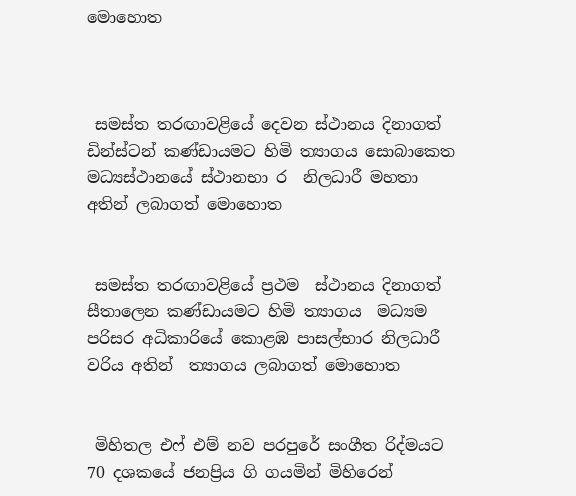මොහොත



 සමස්ත තරඟාවළියේ දෙවන ස්ථානය දිනාගත් ඩින්ස්ටන් කණ්ඩායමට හිමි ත්‍යාගය සොබාකෙත මධ්‍යස්ථානයේ ස්ථානභා ර  නිලධාරී මහතා අතින් ලබාගත් මොහොත


 සමස්ත තරඟාවළියේ ප්‍රථම  ස්ථානය දිනාගත් සීතාලෙන කණ්ඩායමට හිමි ත්‍යාගය  මධ්‍යම පරිසර අධිකාරියේ කොළඹ පාසල්භාර නිලධාරී වරිය අතින්  ත්‍යාගය ලබාගත් මොහොත


 මිහිතල එෆ් එම් නව පරපුරේ සංගීත රිද්මයට 70 දශකයේ ජනප්‍රිය ගි ගයමින් මිහිරෙන්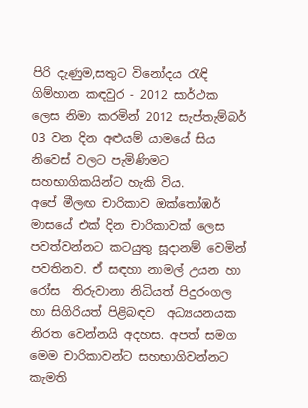පිරි දැණුම,සතුට විනෝදය රැඳි ගිම්හාන කඳවුර - 2012 සාර්ථක ලෙස නිමා කරමින් 2012 සැප්තැම්බර් 03 වන දින අළුයම් යාමයේ සිය නිවෙස් වලට පැමිණිමට සහභාගිකයින්ට හැකි විය.
අපේ මීලඟ චාරිකාව ඔක්තෝඹර් මාසයේ එක් දින චාරිකාවක් ලෙස පවත්වන්නට කටයුතු සූදානම් වෙමින් පවතිනව. ඒ සඳහා නාමල් උයන හා රෝස  තිරුවානා නිධියත් පිදුරංගල හා සිගිරියත් පිළිබඳව  අධ්‍යයනයක නිරත වෙන්නයි අදහස. අපත් සමග මෙම චාරිකාවන්ට සහභාගිවන්නට කැමති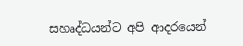සහෘද්ධයන්ට අපි ආදරයෙන්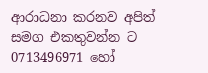ආරාධනා කරනව අපිත් සමග එකතුවන්න ට
0713496971 හෝ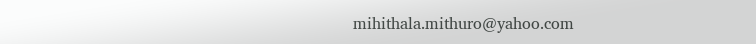mihithala.mithuro@yahoo.com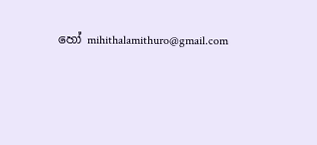හෝ mihithalamithuro@gmail.com